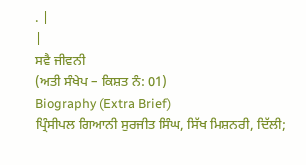. |
|
ਸਵੈ ਜੀਵਨੀ
(ਅਤੀ ਸੰਖੇਪ – ਕਿਸ਼ਤ ਨੰ: 01)
Biography (Extra Brief)
ਪ੍ਰਿੰਸੀਪਲ ਗਿਆਨੀ ਸੁਰਜੀਤ ਸਿੰਘ, ਸਿੱਖ ਮਿਸ਼ਨਰੀ, ਦਿੱਲੀ;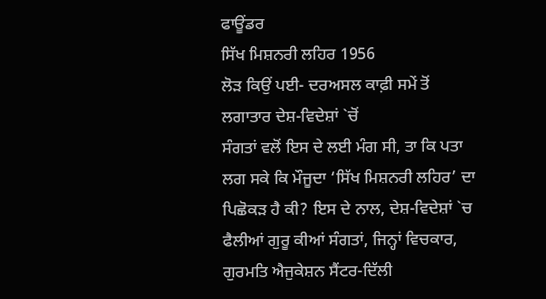ਫਾਊਂਡਰ
ਸਿੱਖ ਮਿਸ਼ਨਰੀ ਲਹਿਰ 1956
ਲੋੜ ਕਿਉਂ ਪਈ- ਦਰਅਸਲ ਕਾਫ਼ੀ ਸਮੇਂ ਤੋਂ ਲਗਾਤਾਰ ਦੇਸ਼-ਵਿਦੇਸ਼ਾਂ `ਚੋਂ
ਸੰਗਤਾਂ ਵਲੋਂ ਇਸ ਦੇ ਲਈ ਮੰਗ ਸੀ, ਤਾ ਕਿ ਪਤਾ ਲਗ ਸਕੇ ਕਿ ਮੌਜੂਦਾ ‘ਸਿੱਖ ਮਿਸ਼ਨਰੀ ਲਹਿਰ’ ਦਾ
ਪਿਛੋਕੜ ਹੈ ਕੀ? ਇਸ ਦੇ ਨਾਲ, ਦੇਸ਼-ਵਿਦੇਸ਼ਾਂ `ਚ ਫੈਲੀਆਂ ਗੁਰੂ ਕੀਆਂ ਸੰਗਤਾਂ, ਜਿਨ੍ਹਾਂ ਵਿਚਕਾਰ,
ਗੁਰਮਤਿ ਐਜੁਕੇਸ਼ਨ ਸੈਂਟਰ-ਦਿੱਲੀ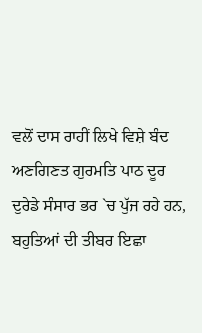ਵਲੋਂ ਦਾਸ ਰਾਹੀਂ ਲਿਖੇ ਵਿਸ਼ੇ ਬੰਦ ਅਣਗਿਣਤ ਗੁਰਮਤਿ ਪਾਠ ਦੂਰ
ਦੁਰੇਡੇ ਸੰਸਾਰ ਭਰ `ਚ ਪੁੱਜ ਰਹੇ ਹਨ, ਬਹੁਤਿਆਂ ਦੀ ਤੀਬਰ ਇਛਾ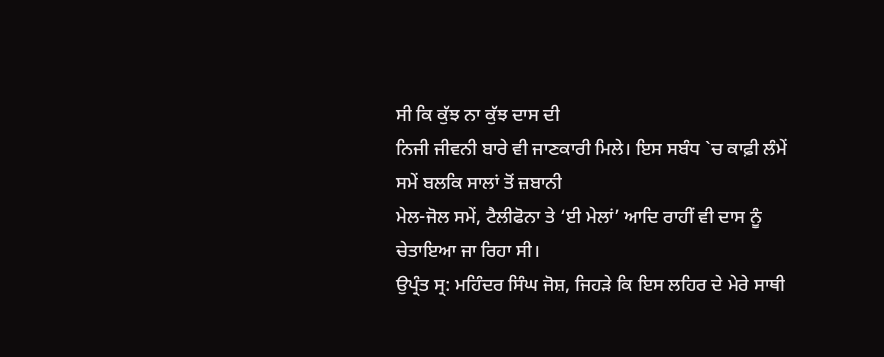ਸੀ ਕਿ ਕੁੱਝ ਨਾ ਕੁੱਝ ਦਾਸ ਦੀ
ਨਿਜੀ ਜੀਵਨੀ ਬਾਰੇ ਵੀ ਜਾਣਕਾਰੀ ਮਿਲੇ। ਇਸ ਸਬੰਧ `ਚ ਕਾਫ਼ੀ ਲੰਮੇਂ ਸਮੇਂ ਬਲਕਿ ਸਾਲਾਂ ਤੋਂ ਜ਼ਬਾਨੀ
ਮੇਲ-ਜੋਲ ਸਮੇਂ, ਟੈਲੀਫੋਨਾ ਤੇ ‘ਈ ਮੇਲਾਂ’ ਆਦਿ ਰਾਹੀਂ ਵੀ ਦਾਸ ਨੂੰ ਚੇਤਾਇਆ ਜਾ ਰਿਹਾ ਸੀ।
ਉਪ੍ਰੰਤ ਸ੍ਰ: ਮਹਿੰਦਰ ਸਿੰਘ ਜੋਸ਼, ਜਿਹੜੇ ਕਿ ਇਸ ਲਹਿਰ ਦੇ ਮੇਰੇ ਸਾਥੀ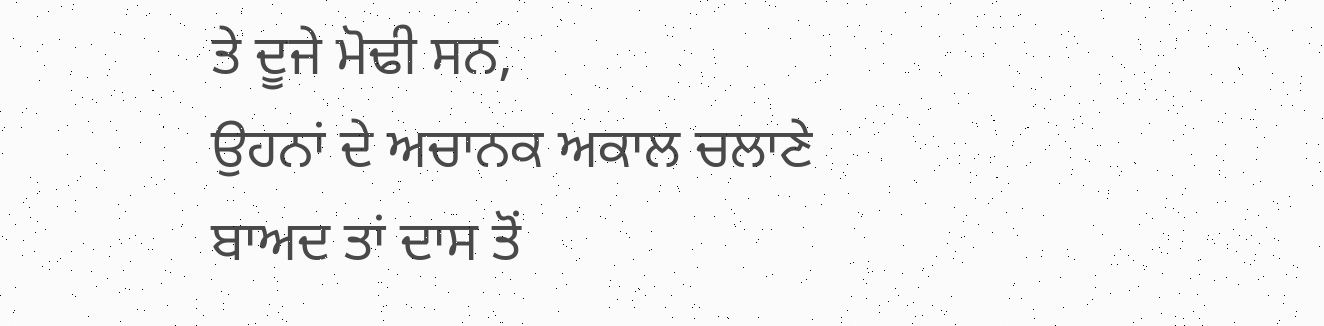ਤੇ ਦੂਜੇ ਮੋਢੀ ਸਨ,
ਉਹਨਾਂ ਦੇ ਅਚਾਨਕ ਅਕਾਲ ਚਲਾਣੇ ਬਾਅਦ ਤਾਂ ਦਾਸ ਤੋਂ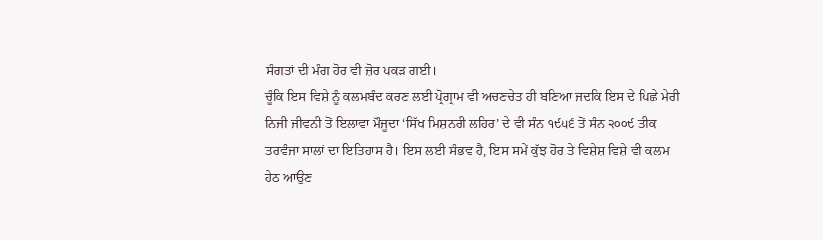ਸੰਗਤਾਂ ਦੀ ਮੰਗ ਹੋਰ ਵੀ ਜ਼ੋਰ ਪਕੜ ਗਈ।
ਚੂੰਕਿ ਇਸ ਵਿਸ਼ੇ ਨੂੰ ਕਲਮਬੰਦ ਕਰਣ ਲਈ ਪ੍ਰੋਗ੍ਰਾਮ ਵੀ ਅਚਣਚੇਤ ਹੀ ਬਣਿਆ ਜਦਕਿ ਇਸ ਦੇ ਪਿਛੇ ਮੇਰੀ
ਨਿਜੀ ਜੀਵਨੀ ਤੋਂ ਇਲਾਵਾ ਮੌਜੂਦਾ ‘ਸਿੱਖ ਮਿਸ਼ਨਰੀ ਲਹਿਰ’ ਦੇ ਵੀ ਸੰਨ ੧੯੫੬ ਤੋਂ ਸੰਨ ੨੦੦੯ ਤੀਕ
ਤਰਵੰਜਾ ਸਾਲਾਂ ਦਾ ਇਤਿਹਾਸ ਹੈ। ਇਸ ਲਈ ਸੰਭਵ ਹੈ, ਇਸ ਸਮੇਂ ਕੁੱਝ ਹੋਰ ਤੇ ਵਿਸ਼ੇਸ਼ ਵਿਸ਼ੇ ਵੀ ਕਲਮ
ਹੇਠ ਆਉਣ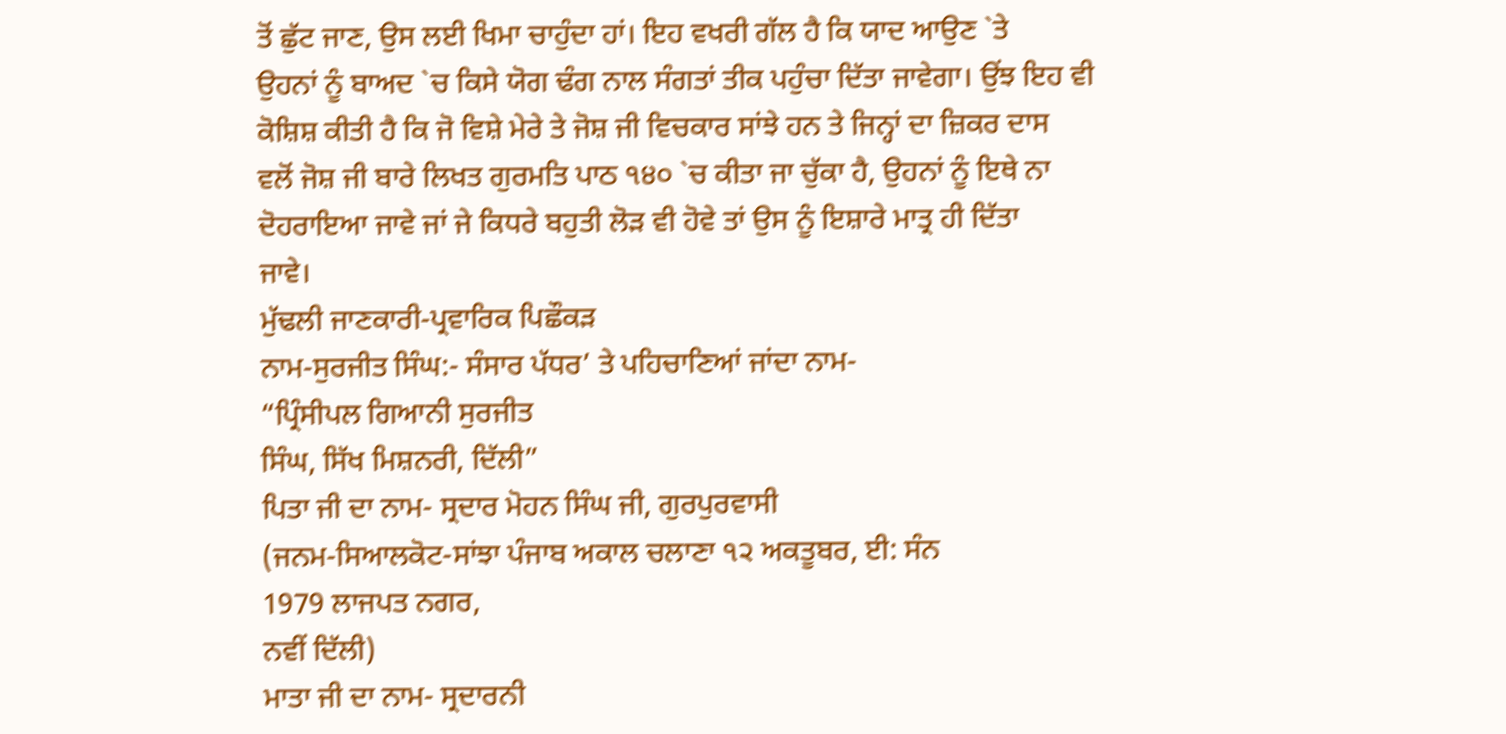ਤੋਂ ਛੁੱਟ ਜਾਣ, ਉਸ ਲਈ ਖਿਮਾ ਚਾਹੁੰਦਾ ਹਾਂ। ਇਹ ਵਖਰੀ ਗੱਲ ਹੈ ਕਿ ਯਾਦ ਆਉਣ `ਤੇ
ਉਹਨਾਂ ਨੂੰ ਬਾਅਦ `ਚ ਕਿਸੇ ਯੋਗ ਢੰਗ ਨਾਲ ਸੰਗਤਾਂ ਤੀਕ ਪਹੁੰਚਾ ਦਿੱਤਾ ਜਾਵੇਗਾ। ਉਂਝ ਇਹ ਵੀ
ਕੋਸ਼ਿਸ਼ ਕੀਤੀ ਹੈ ਕਿ ਜੋ ਵਿਸ਼ੇ ਮੇਰੇ ਤੇ ਜੋਸ਼ ਜੀ ਵਿਚਕਾਰ ਸਾਂਝੇ ਹਨ ਤੇ ਜਿਨ੍ਹਾਂ ਦਾ ਜ਼ਿਕਰ ਦਾਸ
ਵਲੋਂ ਜੋਸ਼ ਜੀ ਬਾਰੇ ਲਿਖਤ ਗੁਰਮਤਿ ਪਾਠ ੧੪੦ `ਚ ਕੀਤਾ ਜਾ ਚੁੱਕਾ ਹੈ, ਉਹਨਾਂ ਨੂੰ ਇਥੇ ਨਾ
ਦੋਹਰਾਇਆ ਜਾਵੇ ਜਾਂ ਜੇ ਕਿਧਰੇ ਬਹੁਤੀ ਲੋੜ ਵੀ ਹੋਵੇ ਤਾਂ ਉਸ ਨੂੰ ਇਸ਼ਾਰੇ ਮਾਤ੍ਰ ਹੀ ਦਿੱਤਾ
ਜਾਵੇ।
ਮੁੱਢਲੀ ਜਾਣਕਾਰੀ-ਪ੍ਰਵਾਰਿਕ ਪਿਛੌਕੜ
ਨਾਮ-ਸੁਰਜੀਤ ਸਿੰਘ:- ਸੰਸਾਰ ਪੱਧਰ’ ਤੇ ਪਹਿਚਾਣਿਆਂ ਜਾਂਦਾ ਨਾਮ-
“ਪ੍ਰਿੰਸੀਪਲ ਗਿਆਨੀ ਸੁਰਜੀਤ
ਸਿੰਘ, ਸਿੱਖ ਮਿਸ਼ਨਰੀ, ਦਿੱਲੀ”
ਪਿਤਾ ਜੀ ਦਾ ਨਾਮ- ਸ੍ਰਦਾਰ ਮੋਹਨ ਸਿੰਘ ਜੀ, ਗੁਰਪੁਰਵਾਸੀ
(ਜਨਮ-ਸਿਆਲਕੋਟ-ਸਾਂਝਾ ਪੰਜਾਬ ਅਕਾਲ ਚਲਾਣਾ ੧੨ ਅਕਤੂਬਰ, ਈ: ਸੰਨ
1979 ਲਾਜਪਤ ਨਗਰ,
ਨਵੀਂ ਦਿੱਲੀ)
ਮਾਤਾ ਜੀ ਦਾ ਨਾਮ- ਸ੍ਰਦਾਰਨੀ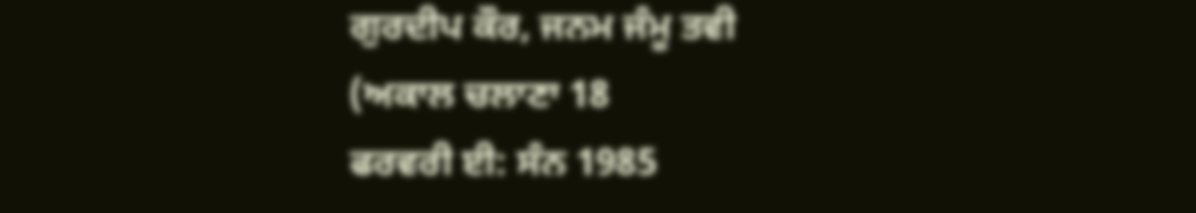ਗੁਰਦੀਪ ਕੌਰ, ਜਨਮ ਜੰਮੂ ਤਵੀ
(ਅਕਾਲ ਚਲਾਣਾ 18
ਫਰਵਰੀ ਈ: ਸੰਨ 1985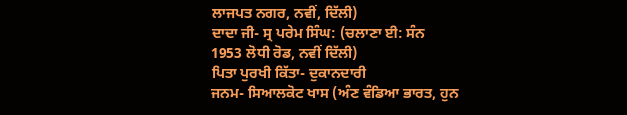ਲਾਜਪਤ ਨਗਰ, ਨਵੀਂ, ਦਿੱਲੀ)
ਦਾਦਾ ਜੀ- ਸ੍ਰ ਪਰੇਮ ਸਿੰਘ: (ਚਲਾਣਾ ਈ: ਸੰਨ
1953 ਲੋਧੀ ਰੋਡ, ਨਵੀਂ ਦਿੱਲੀ)
ਪਿਤਾ ਪੁਰਖੀ ਕਿੱਤਾ- ਦੁਕਾਨਦਾਰੀ
ਜਨਮ- ਸਿਆਲਕੋਟ ਖਾਸ (ਅੰਣ ਵੰਡਿਆ ਭਾਰਤ, ਹੁਨ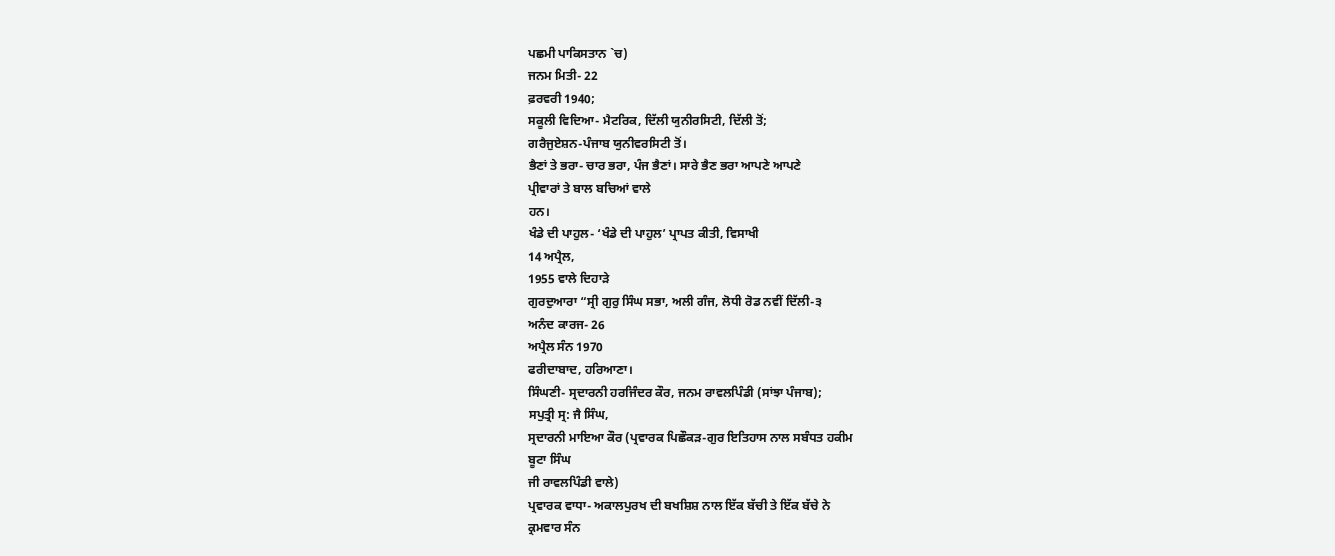ਪਛਮੀ ਪਾਕਿਸਤਾਨ `ਚ)
ਜਨਮ ਮਿਤੀ- 22
ਫ਼ਰਵਰੀ 1940;
ਸਕੂਲੀ ਵਿਦਿਆ- ਮੈਟਰਿਕ, ਦਿੱਲੀ ਯੁਨੀਰਸਿਟੀ, ਦਿੱਲੀ ਤੋਂ;
ਗਰੈਜੁਏਸ਼ਨ-ਪੰਜਾਬ ਯੁਨੀਵਰਸਿਟੀ ਤੋਂ।
ਭੈਣਾਂ ਤੇ ਭਰਾ- ਚਾਰ ਭਰਾ, ਪੰਜ ਭੈਣਾਂ। ਸਾਰੇ ਭੈਣ ਭਰਾ ਆਪਣੇ ਆਪਣੇ
ਪ੍ਰੀਵਾਰਾਂ ਤੇ ਬਾਲ ਬਚਿਆਂ ਵਾਲੇ
ਹਨ।
ਖੰਡੇ ਦੀ ਪਾਹੁਲ- ‘ਖੰਡੇ ਦੀ ਪਾਹੁਲ’ ਪ੍ਰਾਪਤ ਕੀਤੀ, ਵਿਸਾਖੀ
14 ਅਪ੍ਰੈਲ,
1955 ਵਾਲੇ ਦਿਹਾੜੇ
ਗੁਰਦੁਆਰਾ “ਸ੍ਰੀ ਗੁਰੁ ਸਿੰਘ ਸਭਾ, ਅਲੀ ਗੰਜ, ਲੋਧੀ ਰੋਡ ਨਵੀਂ ਦਿੱਲੀ-੩
ਅਨੰਦ ਕਾਰਜ- 26
ਅਪ੍ਰੈਲ ਸੰਨ 1970
ਫਰੀਦਾਬਾਦ, ਹਰਿਆਣਾ।
ਸਿੰਘਣੀ- ਸ੍ਰਦਾਰਨੀ ਹਰਜਿੰਦਰ ਕੌਰ, ਜਨਮ ਰਾਵਲਪਿੰਡੀ (ਸਾਂਝਾ ਪੰਜਾਬ);
ਸਪੁਤ੍ਰੀ ਸ੍ਰ: ਜੈ ਸਿੰਘ,
ਸ੍ਰਦਾਰਨੀ ਮਾਇਆ ਕੌਰ (ਪ੍ਰਵਾਰਕ ਪਿਛੌਕੜ-ਗੁਰ ਇਤਿਹਾਸ ਨਾਲ ਸਬੰਧਤ ਹਕੀਮ
ਬੂਟਾ ਸਿੰਘ
ਜੀ ਰਾਵਲਪਿੰਡੀ ਵਾਲੇ)
ਪ੍ਰਵਾਰਕ ਵਾਧਾ- ਅਕਾਲਪੁਰਖ ਦੀ ਬਖਸ਼ਿਸ਼ ਨਾਲ ਇੱਕ ਬੱਚੀ ਤੇ ਇੱਕ ਬੱਚੇ ਨੇ
ਕ੍ਰਮਵਾਰ ਸੰਨ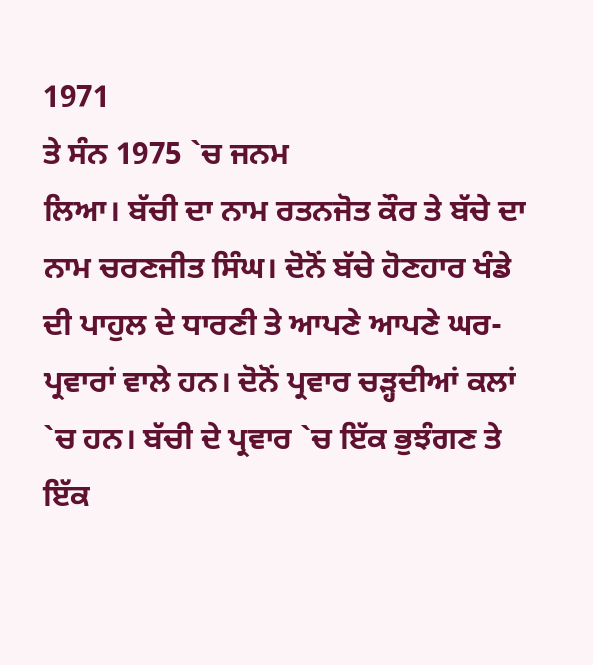1971
ਤੇ ਸੰਨ 1975 `ਚ ਜਨਮ
ਲਿਆ। ਬੱਚੀ ਦਾ ਨਾਮ ਰਤਨਜੋਤ ਕੌਰ ਤੇ ਬੱਚੇ ਦਾ ਨਾਮ ਚਰਣਜੀਤ ਸਿੰਘ। ਦੋਨੋਂ ਬੱਚੇ ਹੋਣਹਾਰ ਖੰਡੇ
ਦੀ ਪਾਹੁਲ ਦੇ ਧਾਰਣੀ ਤੇ ਆਪਣੇ ਆਪਣੇ ਘਰ-ਪ੍ਰਵਾਰਾਂ ਵਾਲੇ ਹਨ। ਦੋਨੋਂ ਪ੍ਰਵਾਰ ਚੜ੍ਹਦੀਆਂ ਕਲਾਂ
`ਚ ਹਨ। ਬੱਚੀ ਦੇ ਪ੍ਰਵਾਰ `ਚ ਇੱਕ ਭੁਝੰਗਣ ਤੇ ਇੱਕ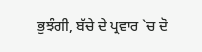ਭੁਝੰਗੀ, ਬੱਚੇ ਦੇ ਪ੍ਰਵਾਰ `ਚ ਦੋ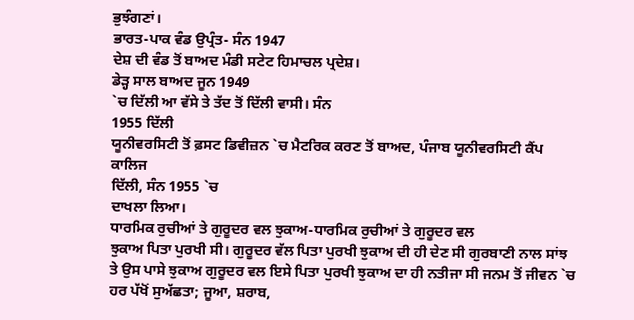ਭੁਝੰਗਣਾਂ।
ਭਾਰਤ-ਪਾਕ ਵੰਡ ਉਪ੍ਰੰਤ- ਸੰਨ 1947
ਦੇਸ਼ ਦੀ ਵੰਡ ਤੋਂ ਬਾਅਦ ਮੰਡੀ ਸਟੇਟ ਹਿਮਾਚਲ ਪ੍ਰਦੇਸ਼।
ਡੇੜ੍ਹ ਸਾਲ ਬਾਅਦ ਜੂਨ 1949
`ਚ ਦਿੱਲੀ ਆ ਵੱਸੇ ਤੇ ਤੱਦ ਤੋਂ ਦਿੱਲੀ ਵਾਸੀ। ਸੰਨ
1955 ਦਿੱਲੀ
ਯੂਨੀਵਰਸਿਟੀ ਤੋਂ ਫ਼ਸਟ ਡਿਵੀਜ਼ਨ `ਚ ਮੈਟਰਿਕ ਕਰਣ ਤੋਂ ਬਾਅਦ, ਪੰਜਾਬ ਯੂਨੀਵਰਸਿਟੀ ਕੈਂਪ ਕਾਲਿਜ
ਦਿੱਲੀ, ਸੰਨ 1955 `ਚ
ਦਾਖਲਾ ਲਿਆ।
ਧਾਰਮਿਕ ਰੁਚੀਆਂ ਤੇ ਗੁਰੂਦਰ ਵਲ ਝੁਕਾਅ-ਧਾਰਮਿਕ ਰੁਚੀਆਂ ਤੇ ਗੁਰੂਦਰ ਵਲ
ਝੁਕਾਅ ਪਿਤਾ ਪੁਰਖੀ ਸੀ। ਗੁਰੂਦਰ ਵੱਲ ਪਿਤਾ ਪੁਰਖੀ ਝੁਕਾਅ ਦੀ ਹੀ ਦੇਣ ਸੀ ਗੁਰਬਾਣੀ ਨਾਲ ਸਾਂਝ
ਤੇ ਉਸ ਪਾਸੇ ਝੁਕਾਅ ਗੁਰੂਦਰ ਵਲ ਇਸੇ ਪਿਤਾ ਪੁਰਖੀ ਝੁਕਾਅ ਦਾ ਹੀ ਨਤੀਜਾ ਸੀ ਜਨਮ ਤੋਂ ਜੀਵਨ `ਚ
ਹਰ ਪੱਖੋਂ ਸੁਅੱਛਤਾ; ਜੂਆ, ਸ਼ਰਾਬ,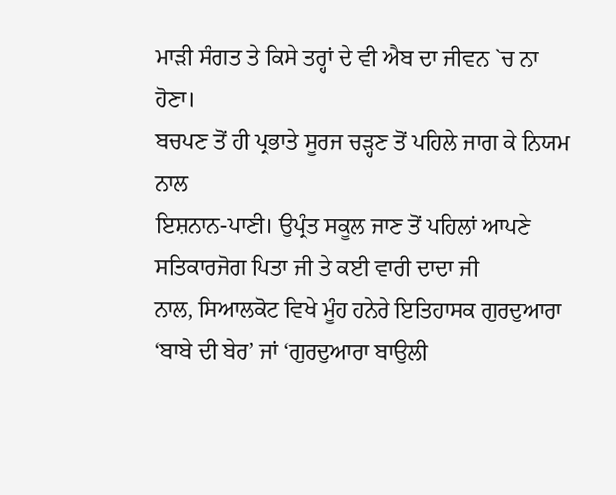ਮਾੜੀ ਸੰਗਤ ਤੇ ਕਿਸੇ ਤਰ੍ਹਾਂ ਦੇ ਵੀ ਐਬ ਦਾ ਜੀਵਨ `ਚ ਨਾ
ਹੋਣਾ।
ਬਚਪਣ ਤੋਂ ਹੀ ਪ੍ਰਭਾਤੇ ਸੂਰਜ ਚੜ੍ਹਣ ਤੋਂ ਪਹਿਲੇ ਜਾਗ ਕੇ ਨਿਯਮ ਨਾਲ
ਇਸ਼ਨਾਨ-ਪਾਣੀ। ਉਪ੍ਰੰਤ ਸਕੂਲ ਜਾਣ ਤੋਂ ਪਹਿਲਾਂ ਆਪਣੇ ਸਤਿਕਾਰਜੋਗ ਪਿਤਾ ਜੀ ਤੇ ਕਈ ਵਾਰੀ ਦਾਦਾ ਜੀ
ਨਾਲ, ਸਿਆਲਕੋਟ ਵਿਖੇ ਮੂੰਹ ਹਨੇਰੇ ਇਤਿਹਾਸਕ ਗੁਰਦੁਆਰਾ ‘ਬਾਬੇ ਦੀ ਬੇਰ’ ਜਾਂ ‘ਗੁਰਦੁਆਰਾ ਬਾਉਲੀ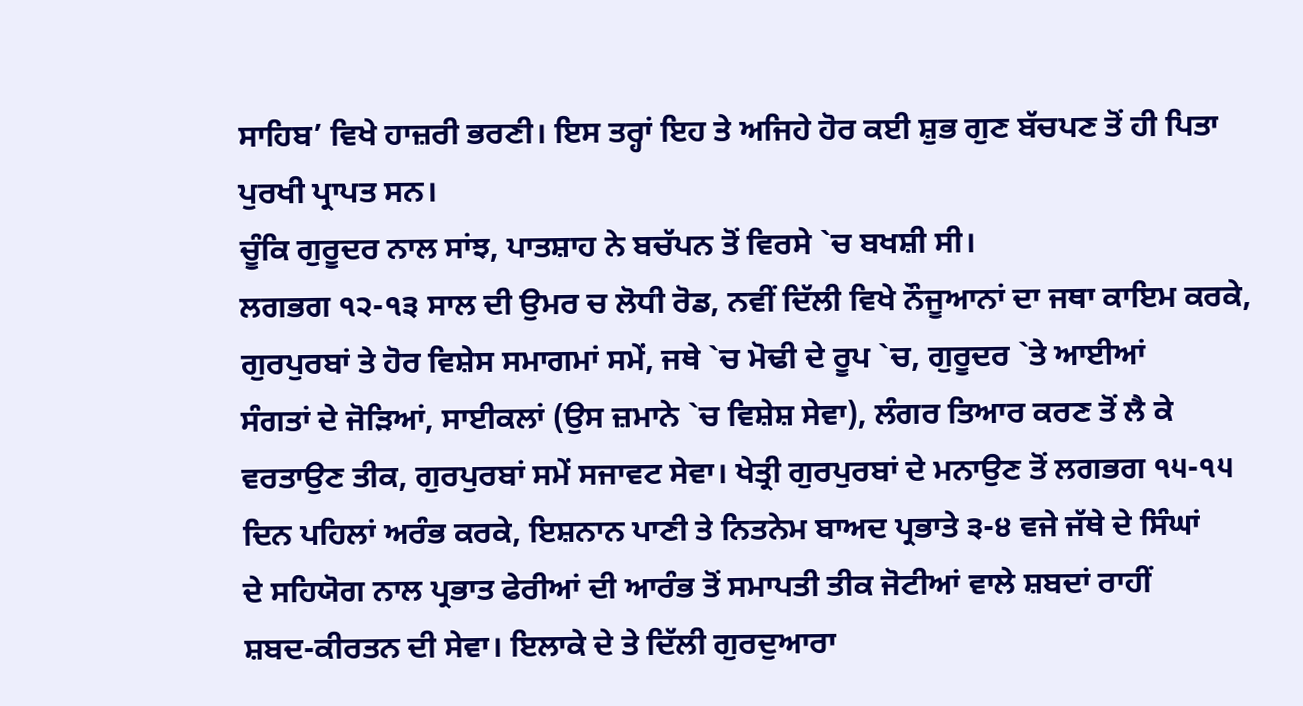ਸਾਹਿਬ’ ਵਿਖੇ ਹਾਜ਼ਰੀ ਭਰਣੀ। ਇਸ ਤਰ੍ਹਾਂ ਇਹ ਤੇ ਅਜਿਹੇ ਹੋਰ ਕਈ ਸ਼ੁਭ ਗੁਣ ਬੱਚਪਣ ਤੋਂ ਹੀ ਪਿਤਾ
ਪੁਰਖੀ ਪ੍ਰਾਪਤ ਸਨ।
ਚੂੰਕਿ ਗੁਰੂਦਰ ਨਾਲ ਸਾਂਝ, ਪਾਤਸ਼ਾਹ ਨੇ ਬਚੱਪਨ ਤੋਂ ਵਿਰਸੇ `ਚ ਬਖਸ਼ੀ ਸੀ।
ਲਗਭਗ ੧੨-੧੩ ਸਾਲ ਦੀ ਉਮਰ ਚ ਲੋਧੀ ਰੋਡ, ਨਵੀਂ ਦਿੱਲੀ ਵਿਖੇ ਨੌਜੂਆਨਾਂ ਦਾ ਜਥਾ ਕਾਇਮ ਕਰਕੇ,
ਗੁਰਪੁਰਬਾਂ ਤੇ ਹੋਰ ਵਿਸ਼ੇਸ ਸਮਾਗਮਾਂ ਸਮੇਂ, ਜਥੇ `ਚ ਮੋਢੀ ਦੇ ਰੂਪ `ਚ, ਗੁਰੂਦਰ `ਤੇ ਆਈਆਂ
ਸੰਗਤਾਂ ਦੇ ਜੋੜਿਆਂ, ਸਾਈਕਲਾਂ (ਉਸ ਜ਼ਮਾਨੇ `ਚ ਵਿਸ਼ੇਸ਼ ਸੇਵਾ), ਲੰਗਰ ਤਿਆਰ ਕਰਣ ਤੋਂ ਲੈ ਕੇ
ਵਰਤਾਉਣ ਤੀਕ, ਗੁਰਪੁਰਬਾਂ ਸਮੇਂ ਸਜਾਵਟ ਸੇਵਾ। ਖੇਤ੍ਰੀ ਗੁਰਪੁਰਬਾਂ ਦੇ ਮਨਾਉਣ ਤੋਂ ਲਗਭਗ ੧੫-੧੫
ਦਿਨ ਪਹਿਲਾਂ ਅਰੰਭ ਕਰਕੇ, ਇਸ਼ਨਾਨ ਪਾਣੀ ਤੇ ਨਿਤਨੇਮ ਬਾਅਦ ਪ੍ਰਭਾਤੇ ੩-੪ ਵਜੇ ਜੱਥੇ ਦੇ ਸਿੰਘਾਂ
ਦੇ ਸਹਿਯੋਗ ਨਾਲ ਪ੍ਰਭਾਤ ਫੇਰੀਆਂ ਦੀ ਆਰੰਭ ਤੋਂ ਸਮਾਪਤੀ ਤੀਕ ਜੋਟੀਆਂ ਵਾਲੇ ਸ਼ਬਦਾਂ ਰਾਹੀਂ
ਸ਼ਬਦ-ਕੀਰਤਨ ਦੀ ਸੇਵਾ। ਇਲਾਕੇ ਦੇ ਤੇ ਦਿੱਲੀ ਗੁਰਦੁਆਰਾ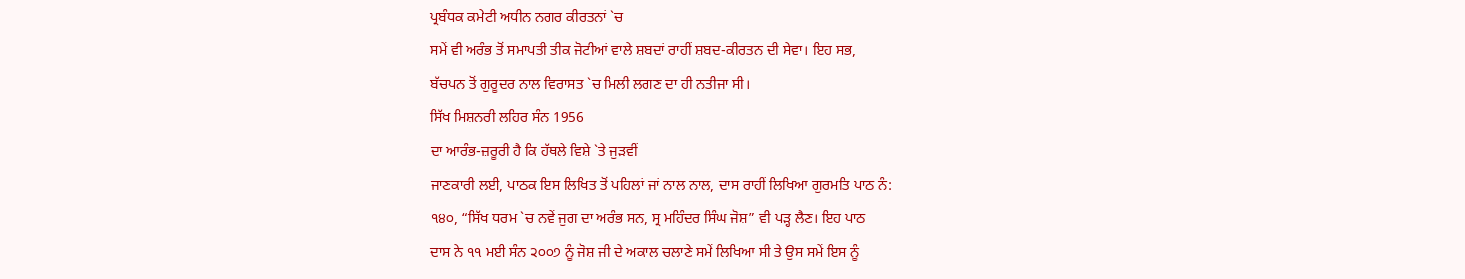ਪ੍ਰਬੰਧਕ ਕਮੇਟੀ ਅਧੀਨ ਨਗਰ ਕੀਰਤਨਾਂ `ਚ
ਸਮੇਂ ਵੀ ਅਰੰਭ ਤੋਂ ਸਮਾਪਤੀ ਤੀਕ ਜੋਟੀਆਂ ਵਾਲੇ ਸ਼ਬਦਾਂ ਰਾਹੀਂ ਸ਼ਬਦ-ਕੀਰਤਨ ਦੀ ਸੇਵਾ। ਇਹ ਸਭ,
ਬੱਚਪਨ ਤੋਂ ਗੁਰੂਦਰ ਨਾਲ ਵਿਰਾਸਤ `ਚ ਮਿਲੀ ਲਗਣ ਦਾ ਹੀ ਨਤੀਜਾ ਸੀ।
ਸਿੱਖ ਮਿਸ਼ਨਰੀ ਲਹਿਰ ਸੰਨ 1956
ਦਾ ਆਰੰਭ-ਜ਼ਰੂਰੀ ਹੈ ਕਿ ਹੱਥਲੇ ਵਿਸ਼ੇ `ਤੇ ਜੁੜਵੀਂ
ਜਾਣਕਾਰੀ ਲਈ, ਪਾਠਕ ਇਸ ਲਿਖਿਤ ਤੋਂ ਪਹਿਲਾਂ ਜਾਂ ਨਾਲ ਨਾਲ, ਦਾਸ ਰਾਹੀਂ ਲਿਖਿਆ ਗੁਰਮਤਿ ਪਾਠ ਨੰ:
੧੪੦, “ਸਿੱਖ ਧਰਮ `ਚ ਨਵੇਂ ਜੁਗ ਦਾ ਅਰੰਭ ਸਨ, ਸ੍ਰ ਮਹਿੰਦਰ ਸਿੰਘ ਜੋਸ਼” ਵੀ ਪੜ੍ਹ ਲੈਣ। ਇਹ ਪਾਠ
ਦਾਸ ਨੇ ੧੧ ਮਈ ਸੰਨ ੨੦੦੭ ਨੂੰ ਜੋਸ਼ ਜੀ ਦੇ ਅਕਾਲ ਚਲਾਣੇ ਸਮੇਂ ਲਿਖਿਆ ਸੀ ਤੇ ਉਸ ਸਮੇਂ ਇਸ ਨੂੰ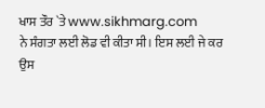ਖਾਸ ਤੌਰ `ਤੇ www.sikhmarg.com
ਨੇ ਸੰਗਤਾ ਲਈ ਲੋਡ ਵੀ ਕੀਤਾ ਸੀ। ਇਸ ਲਈ ਜੇ ਕਰ ਉਸ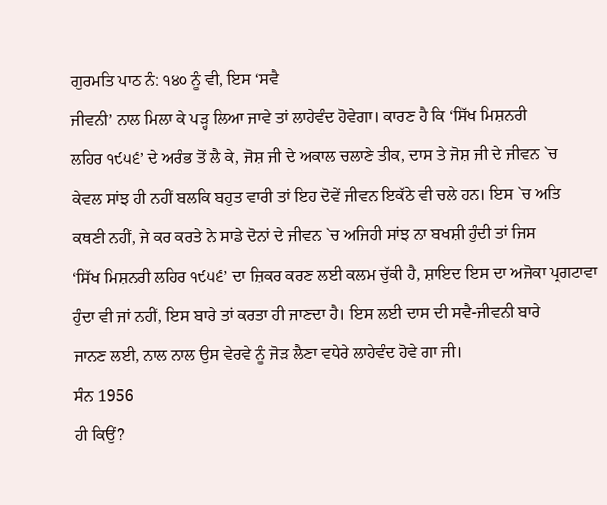ਗੁਰਮਤਿ ਪਾਠ ਨੰ: ੧੪੦ ਨੂੰ ਵੀ, ਇਸ ‘ਸਵੈ
ਜੀਵਨੀ’ ਨਾਲ ਮਿਲਾ ਕੇ ਪੜ੍ਹ ਲਿਆ ਜਾਵੇ ਤਾਂ ਲਾਹੇਵੰਦ ਹੋਵੇਗਾ। ਕਾਰਣ ਹੈ ਕਿ ‘ਸਿੱਖ ਮਿਸ਼ਨਰੀ
ਲਹਿਰ ੧੯੫੬’ ਦੇ ਅਰੰਭ ਤੋਂ ਲੈ ਕੇ, ਜੋਸ਼ ਜੀ ਦੇ ਅਕਾਲ ਚਲਾਣੇ ਤੀਕ, ਦਾਸ ਤੇ ਜੋਸ਼ ਜੀ ਦੇ ਜੀਵਨ `ਚ
ਕੇਵਲ ਸਾਂਝ ਹੀ ਨਹੀਂ ਬਲਕਿ ਬਹੁਤ ਵਾਰੀ ਤਾਂ ਇਹ ਦੋਵੇਂ ਜੀਵਨ ਇਕੱਠੇ ਵੀ ਚਲੇ ਹਨ। ਇਸ `ਚ ਅਤਿ
ਕਥਣੀ ਨਹੀਂ, ਜੇ ਕਰ ਕਰਤੇ ਨੇ ਸਾਡੇ ਦੋਨਾਂ ਦੇ ਜੀਵਨ `ਚ ਅਜਿਹੀ ਸਾਂਝ ਨਾ ਬਖਸ਼ੀ ਹੁੰਦੀ ਤਾਂ ਜਿਸ
‘ਸਿੱਖ ਮਿਸ਼ਨਰੀ ਲਹਿਰ ੧੯੫੬’ ਦਾ ਜ਼ਿਕਰ ਕਰਣ ਲਈ ਕਲਮ ਚੁੱਕੀ ਹੈ, ਸ਼ਾਇਦ ਇਸ ਦਾ ਅਜੋਕਾ ਪ੍ਰਗਟਾਵਾ
ਹੁੰਦਾ ਵੀ ਜਾਂ ਨਹੀਂ, ਇਸ ਬਾਰੇ ਤਾਂ ਕਰਤਾ ਹੀ ਜਾਣਦਾ ਹੈ। ਇਸ ਲਈ ਦਾਸ ਦੀ ਸਵੈ-ਜੀਵਨੀ ਬਾਰੇ
ਜਾਨਣ ਲਈ, ਨਾਲ ਨਾਲ ਉਸ ਵੇਰਵੇ ਨੂੰ ਜੋੜ ਲੈਣਾ ਵਧੇਰੇ ਲਾਹੇਵੰਦ ਹੋਵੇ ਗਾ ਜੀ।
ਸੰਨ 1956
ਹੀ ਕਿਉਂ?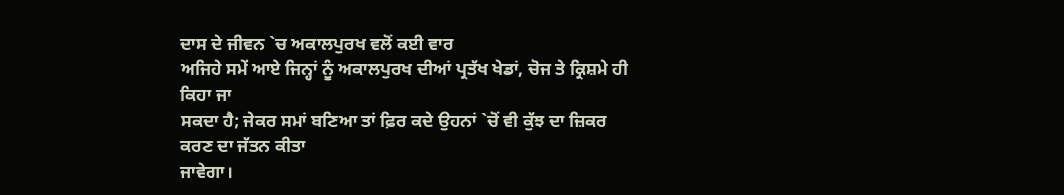ਦਾਸ ਦੇ ਜੀਵਨ `ਚ ਅਕਾਲਪੁਰਖ ਵਲੋਂ ਕਈ ਵਾਰ
ਅਜਿਹੇ ਸਮੇਂ ਆਏ ਜਿਨ੍ਹਾਂ ਨੂੰ ਅਕਾਲਪੁਰਖ ਦੀਆਂ ਪ੍ਰਤੱਖ ਖੇਡਾਂ, ਚੋਜ ਤੇ ਕ੍ਰਿਸ਼ਮੇ ਹੀ ਕਿਹਾ ਜਾ
ਸਕਦਾ ਹੈ; ਜੇਕਰ ਸਮਾਂ ਬਣਿਆ ਤਾਂ ਫ਼ਿਰ ਕਦੇ ਉਹਨਾਂ `ਚੋਂ ਵੀ ਕੁੱਝ ਦਾ ਜ਼ਿਕਰ ਕਰਣ ਦਾ ਜੱਤਨ ਕੀਤਾ
ਜਾਵੇਗਾ।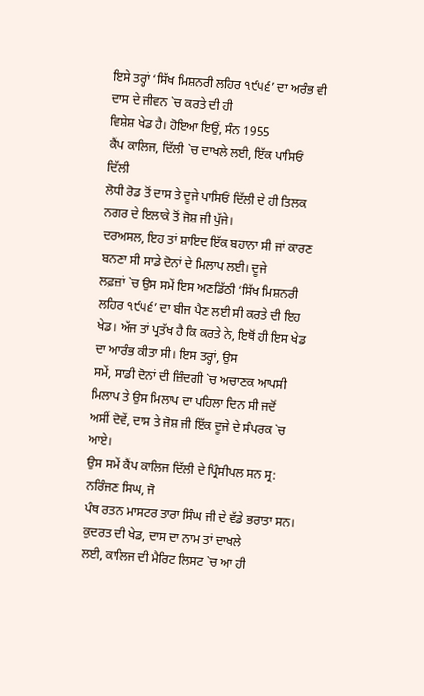ਇਸੇ ਤਰ੍ਹਾਂ ‘ਸਿੱਖ ਮਿਸ਼ਨਰੀ ਲਹਿਰ ੧੯੫੬’ ਦਾ ਅਰੰਭ ਵੀ ਦਾਸ ਦੇ ਜੀਵਨ `ਚ ਕਰਤੇ ਦੀ ਹੀ
ਵਿਸ਼ੇਸ਼ ਖੇਡ ਹੈ। ਹੋਇਆ ਇਉਂ, ਸੰਨ 1955
ਕੈਂਪ ਕਾਲਿਜ, ਦਿੱਲੀ `ਚ ਦਾਖਲੇ ਲਈ, ਇੱਕ ਪਾਸਿਓਂ ਦਿੱਲੀ
ਲੋਧੀ ਰੋਡ ਤੋਂ ਦਾਸ ਤੇ ਦੂਜੇ ਪਾਸਿਓਂ ਦਿੱਲੀ ਦੇ ਹੀ ਤਿਲਕ ਨਗਰ ਦੇ ਇਲਾਕੇ ਤੋਂ ਜੋਸ਼ ਜੀ ਪੁੱਜੇ।
ਦਰਅਸਲ, ਇਹ ਤਾਂ ਸ਼ਾਇਦ ਇੱਕ ਬਹਾਨਾ ਸੀ ਜਾਂ ਕਾਰਣ ਬਨਣਾ ਸੀ ਸਾਡੇ ਦੋਨਾਂ ਦੇ ਮਿਲਾਪ ਲਈ। ਦੂਜੇ
ਲਫ਼ਜ਼ਾਂ `ਚ ਉਸ ਸਮੇਂ ਇਸ ਅਣਡਿੱਠੀ ‘ਸਿੱਖ ਮਿਸ਼ਨਰੀ ਲਹਿਰ ੧੯੫੬’ ਦਾ ਬੀਜ ਪੈਣ ਲਈ ਸੀ ਕਰਤੇ ਦੀ ਇਹ
ਖੇਡ। ਅੱਜ ਤਾਂ ਪ੍ਰਤੱਖ ਹੈ ਕਿ ਕਰਤੇ ਨੇ, ਇਥੋਂ ਹੀ ਇਸ ਖੇਡ ਦਾ ਆਰੰਭ ਕੀਤਾ ਸੀ। ਇਸ ਤਰ੍ਹਾਂ, ਉਸ
ਸਮੇਂ, ਸਾਡੀ ਦੋਨਾਂ ਦੀ ਜ਼ਿੰਦਗੀ `ਚ ਅਚਾਣਕ ਆਪਸੀ ਮਿਲਾਪ ਤੇ ਉਸ ਮਿਲਾਪ ਦਾ ਪਹਿਲਾ ਦਿਨ ਸੀ ਜਦੋਂ
ਅਸੀਂ ਦੋਵੇਂ, ਦਾਸ ਤੇ ਜੋਸ਼ ਜੀ ਇੱਕ ਦੂਜੇ ਦੇ ਸੰਪਰਕ `ਚ ਆਏ।
ਉਸ ਸਮੇਂ ਕੈਂਪ ਕਾਲਿਜ ਦਿੱਲੀ ਦੇ ਪ੍ਰਿੰਸੀਪਲ ਸਨ ਸ੍ਰ: ਨਰਿੰਜਣ ਸਿਘ, ਜੋ
ਪੰਥ ਰਤਨ ਮਾਸਟਰ ਤਾਰਾ ਸਿੰਘ ਜੀ ਦੇ ਵੱਡੇ ਭਰਾਤਾ ਸਨ। ਕੁਦਰਤ ਦੀ ਖੇਡ, ਦਾਸ ਦਾ ਨਾਮ ਤਾਂ ਦਾਖਲੇ
ਲਈ, ਕਾਲਿਜ ਦੀ ਮੈਰਿਟ ਲਿਸਟ `ਚ ਆ ਹੀ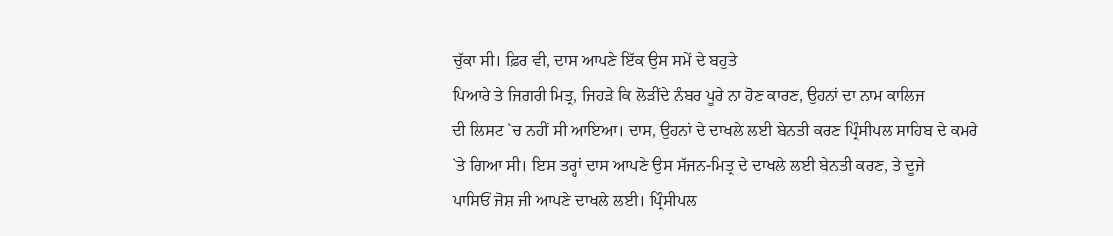ਚੁੱਕਾ ਸੀ। ਫ਼ਿਰ ਵੀ, ਦਾਸ ਆਪਣੇ ਇੱਕ ਉਸ ਸਮੇਂ ਦੇ ਬਹੁਤੇ
ਪਿਆਰੇ ਤੇ ਜਿਗਰੀ ਮਿਤ੍ਰ, ਜਿਹੜੇ ਕਿ ਲੋੜੀਂਦੇ ਨੰਬਰ ਪੂਰੇ ਨਾ ਹੋਣ ਕਾਰਣ, ਉਹਨਾਂ ਦਾ ਨਾਮ ਕਾਲਿਜ
ਦੀ ਲਿਸਟ `ਚ ਨਹੀਂ ਸੀ ਆਇਆ। ਦਾਸ, ਉਹਨਾਂ ਦੇ ਦਾਖਲੇ ਲਈ ਬੇਨਤੀ ਕਰਣ ਪ੍ਰਿੰਸੀਪਲ ਸਾਹਿਬ ਦੇ ਕਮਰੇ
`ਤੇ ਗਿਆ ਸੀ। ਇਸ ਤਰ੍ਹਾਂ ਦਾਸ ਆਪਣੇ ਉਸ ਸੱਜਨ-ਮਿਤ੍ਰ ਦੇ ਦਾਖਲੇ ਲਈ ਬੇਨਤੀ ਕਰਣ, ਤੇ ਦੂਜੇ
ਪਾਸਿਓਂ ਜੋਸ਼ ਜੀ ਆਪਣੇ ਦਾਖਲੇ ਲਈ। ਪ੍ਰਿੰਸੀਪਲ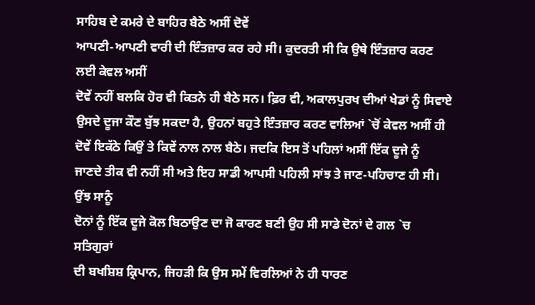ਸਾਹਿਬ ਦੇ ਕਮਰੇ ਦੇ ਬਾਹਿਰ ਬੈਠੇ ਅਸੀਂ ਦੋਵੇਂ
ਆਪਣੀ-ਆਪਣੀ ਵਾਰੀ ਦੀ ਇੰਤਜ਼ਾਰ ਕਰ ਰਹੇ ਸੀ। ਕੁਦਰਤੀ ਸੀ ਕਿ ਉਥੇ ਇੰਤਜ਼ਾਰ ਕਰਣ ਲਈ ਕੇਵਲ ਅਸੀਂ
ਦੋਵੇਂ ਨਹੀਂ ਬਲਕਿ ਹੋਰ ਵੀ ਕਿਤਨੇ ਹੀ ਬੈਠੇ ਸਨ। ਫ਼ਿਰ ਵੀ, ਅਕਾਲਪੁਰਖ ਦੀਆਂ ਖੇਡਾਂ ਨੂੰ ਸਿਵਾਏ
ਉਸਦੇ ਦੂਜਾ ਕੌਣ ਬੁੱਝ ਸਕਦਾ ਹੈ, ਉਹਨਾਂ ਬਹੁਤੇ ਇੰਤਜ਼ਾਰ ਕਰਣ ਵਾਲਿਆਂ `ਚੋਂ ਕੇਵਲ ਅਸੀਂ ਹੀ
ਦੋਵੇਂ ਇਕੱਠੇ ਕਿਉਂ ਤੇ ਕਿਵੇਂ ਨਾਲ ਨਾਲ ਬੈਠੇ। ਜਦਕਿ ਇਸ ਤੋਂ ਪਹਿਲਾਂ ਅਸੀਂ ਇੱਕ ਦੂਜੇ ਨੂੰ
ਜਾਣਦੇ ਤੀਕ ਵੀ ਨਹੀਂ ਸੀ ਅਤੇ ਇਹ ਸਾਡੀ ਆਪਸੀ ਪਹਿਲੀ ਸਾਂਝ ਤੇ ਜਾਣ-ਪਹਿਚਾਣ ਹੀ ਸੀ। ਉਂਝ ਸਾਨੂੰ
ਦੋਨਾਂ ਨੂੰ ਇੱਕ ਦੂਜੇ ਕੋਲ ਬਿਠਾਉਣ ਦਾ ਜੋ ਕਾਰਣ ਬਣੀ ਉਹ ਸੀ ਸਾਡੇ ਦੋਨਾਂ ਦੇ ਗਲ `ਚ ਸਤਿਗੁਰਾਂ
ਦੀ ਬਖਸ਼ਿਸ਼ ਕ੍ਰਿਪਾਨ, ਜਿਹੜੀ ਕਿ ਉਸ ਸਮੇਂ ਵਿਰਲਿਆਂ ਨੇ ਹੀ ਧਾਰਣ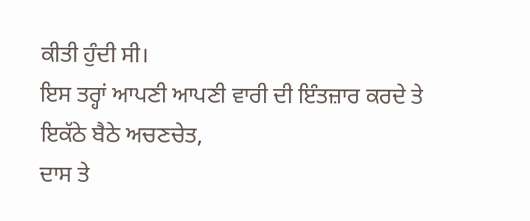ਕੀਤੀ ਹੁੰਦੀ ਸੀ।
ਇਸ ਤਰ੍ਹਾਂ ਆਪਣੀ ਆਪਣੀ ਵਾਰੀ ਦੀ ਇੰਤਜ਼ਾਰ ਕਰਦੇ ਤੇ ਇਕੱਠੇ ਬੈਠੇ ਅਚਣਚੇਤ,
ਦਾਸ ਤੇ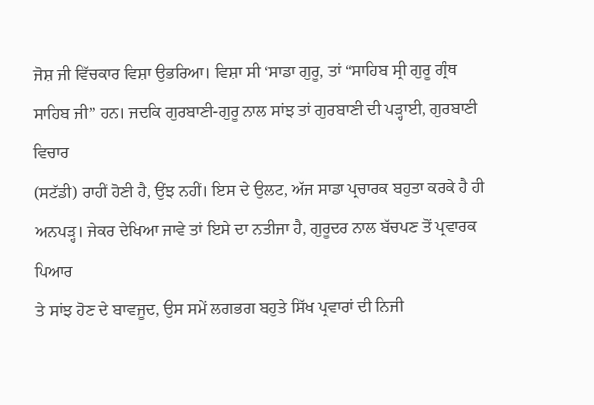ਜੋਸ਼ ਜੀ ਵਿੱਚਕਾਰ ਵਿਸ਼ਾ ਉਭਰਿਆ। ਵਿਸ਼ਾ ਸੀ ‘ਸਾਡਾ ਗੁਰੂ, ਤਾਂ “ਸਾਹਿਬ ਸ੍ਰੀ ਗੁਰੂ ਗ੍ਰੰਥ
ਸਾਹਿਬ ਜੀ” ਹਨ। ਜਦਕਿ ਗੁਰਬਾਣੀ-ਗੁਰੂ ਨਾਲ ਸਾਂਝ ਤਾਂ ਗੁਰਬਾਣੀ ਦੀ ਪੜ੍ਹਾਈ, ਗੁਰਬਾਣੀ ਵਿਚਾਰ
(ਸਟੱਡੀ) ਰਾਹੀਂ ਹੋਣੀ ਹੈ, ਉਂਝ ਨਹੀਂ। ਇਸ ਦੇ ਉਲਟ, ਅੱਜ ਸਾਡਾ ਪ੍ਰਚਾਰਕ ਬਹੁਤਾ ਕਰਕੇ ਹੈ ਹੀ
ਅਨਪੜ੍ਹ। ਜੇਕਰ ਦੇਖਿਆ ਜਾਵੇ ਤਾਂ ਇਸੇ ਦਾ ਨਤੀਜਾ ਹੈ, ਗੁਰੂਦਰ ਨਾਲ ਬੱਚਪਣ ਤੋਂ ਪ੍ਰਵਾਰਕ ਪਿਆਰ
ਤੇ ਸਾਂਝ ਹੋਣ ਦੇ ਬਾਵਜੂਦ, ਉਸ ਸਮੇਂ ਲਗਭਗ ਬਹੁਤੇ ਸਿੱਖ ਪ੍ਰਵਾਰਾਂ ਦੀ ਨਿਜੀ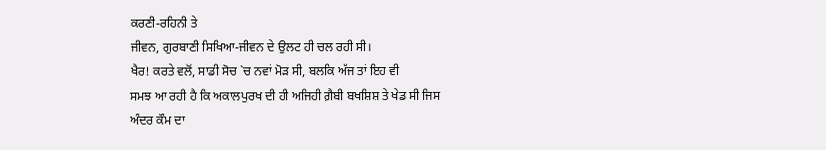ਕਰਣੀ-ਰਹਿਨੀ ਤੇ
ਜੀਵਨ, ਗੁਰਬਾਣੀ ਸਿਖਿਆ-ਜੀਵਨ ਦੇ ਉਲਟ ਹੀ ਚਲ ਰਹੀ ਸੀ।
ਖੈਰ! ਕਰਤੇ ਵਲੋਂ, ਸਾਡੀ ਸੋਚ `ਚ ਨਵਾਂ ਮੋੜ ਸੀ, ਬਲਕਿ ਅੱਜ ਤਾਂ ਇਹ ਵੀ
ਸਮਝ ਆ ਰਹੀ ਹੈ ਕਿ ਅਕਾਲਪੁਰਖ ਦੀ ਹੀ ਅਜਿਹੀ ਗ਼ੈਬੀ ਬਖਸ਼ਿਸ਼ ਤੇ ਖੇਡ ਸੀ ਜਿਸ ਅੰਦਰ ਕੌਮ ਦਾ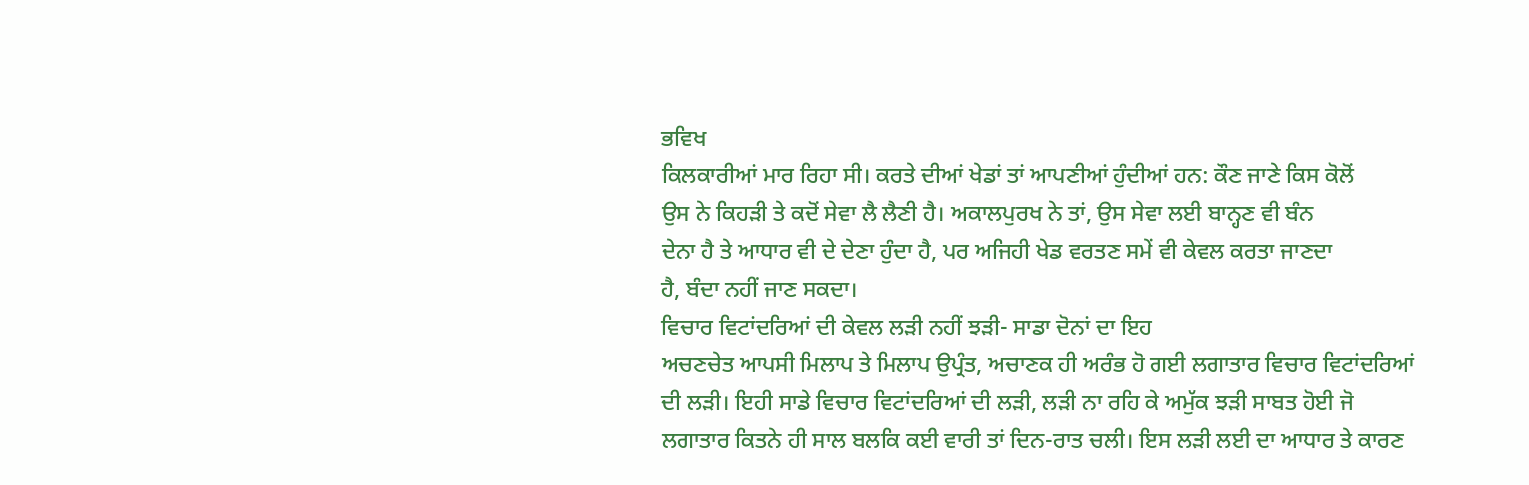ਭਵਿਖ
ਕਿਲਕਾਰੀਆਂ ਮਾਰ ਰਿਹਾ ਸੀ। ਕਰਤੇ ਦੀਆਂ ਖੇਡਾਂ ਤਾਂ ਆਪਣੀਆਂ ਹੁੰਦੀਆਂ ਹਨ: ਕੌਣ ਜਾਣੇ ਕਿਸ ਕੋਲੋਂ
ਉਸ ਨੇ ਕਿਹੜੀ ਤੇ ਕਦੋਂ ਸੇਵਾ ਲੈ ਲੈਣੀ ਹੈ। ਅਕਾਲਪੁਰਖ ਨੇ ਤਾਂ, ਉਸ ਸੇਵਾ ਲਈ ਬਾਨ੍ਹਣ ਵੀ ਬੰਨ
ਦੇਨਾ ਹੈ ਤੇ ਆਧਾਰ ਵੀ ਦੇ ਦੇਣਾ ਹੁੰਦਾ ਹੈ, ਪਰ ਅਜਿਹੀ ਖੇਡ ਵਰਤਣ ਸਮੇਂ ਵੀ ਕੇਵਲ ਕਰਤਾ ਜਾਣਦਾ
ਹੈ, ਬੰਦਾ ਨਹੀਂ ਜਾਣ ਸਕਦਾ।
ਵਿਚਾਰ ਵਿਟਾਂਦਰਿਆਂ ਦੀ ਕੇਵਲ ਲੜੀ ਨਹੀਂ ਝੜੀ- ਸਾਡਾ ਦੋਨਾਂ ਦਾ ਇਹ
ਅਚਣਚੇਤ ਆਪਸੀ ਮਿਲਾਪ ਤੇ ਮਿਲਾਪ ਉਪ੍ਰੰਤ, ਅਚਾਣਕ ਹੀ ਅਰੰਭ ਹੋ ਗਈ ਲਗਾਤਾਰ ਵਿਚਾਰ ਵਿਟਾਂਦਰਿਆਂ
ਦੀ ਲੜੀ। ਇਹੀ ਸਾਡੇ ਵਿਚਾਰ ਵਿਟਾਂਦਰਿਆਂ ਦੀ ਲੜੀ, ਲੜੀ ਨਾ ਰਹਿ ਕੇ ਅਮੁੱਕ ਝੜੀ ਸਾਬਤ ਹੋਈ ਜੋ
ਲਗਾਤਾਰ ਕਿਤਨੇ ਹੀ ਸਾਲ ਬਲਕਿ ਕਈ ਵਾਰੀ ਤਾਂ ਦਿਨ-ਰਾਤ ਚਲੀ। ਇਸ ਲੜੀ ਲਈ ਦਾ ਆਧਾਰ ਤੇ ਕਾਰਣ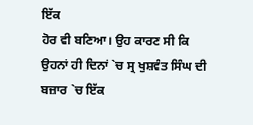ਇੱਕ
ਹੋਰ ਵੀ ਬਣਿਆ। ਉਹ ਕਾਰਣ ਸੀ ਕਿ ਉਹਨਾਂ ਹੀ ਦਿਨਾਂ `ਚ ਸ੍ਰ ਖੁਸ਼ਵੰਤ ਸਿੰਘ ਦੀ ਬਜ਼ਾਰ `ਚ ਇੱਕ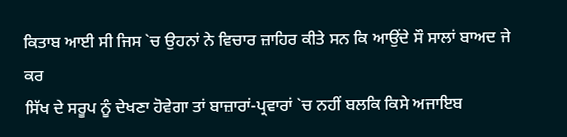ਕਿਤਾਬ ਆਈ ਸੀ ਜਿਸ `ਚ ਉਹਨਾਂ ਨੇ ਵਿਚਾਰ ਜ਼ਾਹਿਰ ਕੀਤੇ ਸਨ ਕਿ ਆਉਂਦੇ ਸੌ ਸਾਲਾਂ ਬਾਅਦ ਜੇ ਕਰ
ਸਿੱਖ ਦੇ ਸਰੂਪ ਨੂੰ ਦੇਖਣਾ ਹੋਵੇਗਾ ਤਾਂ ਬਾਜ਼ਾਰਾਂ-ਪ੍ਰਵਾਰਾਂ `ਚ ਨਹੀਂ ਬਲਕਿ ਕਿਸੇ ਅਜਾਇਬ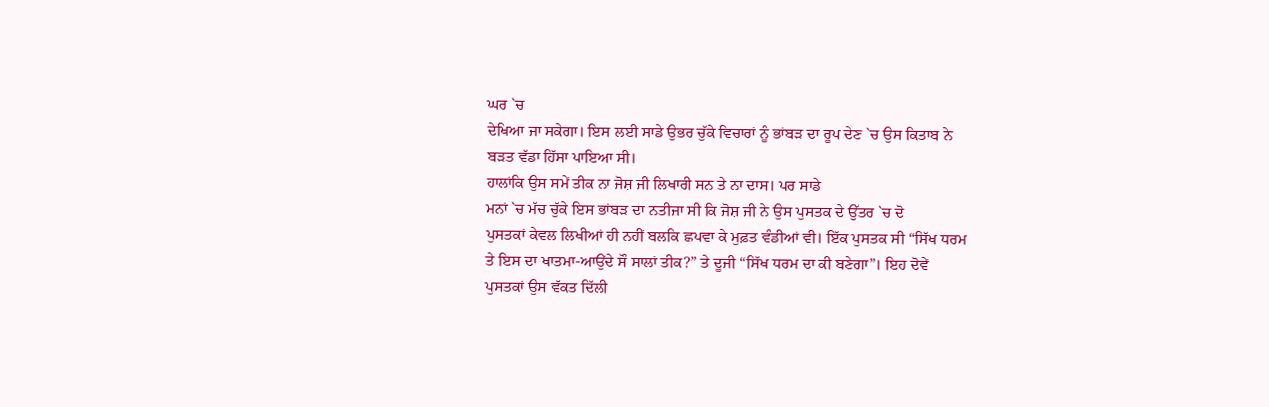ਘਰ `ਚ
ਦੇਖਿਆ ਜਾ ਸਕੇਗਾ। ਇਸ ਲਈ ਸਾਡੇ ਉਭਰ ਚੁੱਕੇ ਵਿਚਾਰਾਂ ਨੂੰ ਭਾਂਬੜ ਦਾ ਰੂਪ ਦੇਣ `ਚ ਉਸ ਕਿਤਾਬ ਨੇ
ਬੜਤ ਵੱਡਾ ਹਿੱਸਾ ਪਾਇਆ ਸੀ।
ਹਾਲਾਂਕਿ ਉਸ ਸਮੇਂ ਤੀਕ ਨਾ ਜੋਸ਼ ਜੀ ਲਿਖਾਰੀ ਸਨ ਤੇ ਨਾ ਦਾਸ। ਪਰ ਸਾਡੇ
ਮਨਾਂ `ਚ ਮੱਚ ਚੁੱਕੇ ਇਸ ਭਾਂਬੜ ਦਾ ਨਤੀਜਾ ਸੀ ਕਿ ਜੋਸ਼ ਜੀ ਨੇ ਉਸ ਪੁਸਤਕ ਦੇ ਉੱਤਰ `ਚ ਦੋ
ਪੁਸਤਕਾਂ ਕੇਵਲ ਲਿਖੀਆਂ ਹੀ ਨਹੀਂ ਬਲਕਿ ਛਪਵਾ ਕੇ ਮੁਫ਼ਤ ਵੰਡੀਆਂ ਵੀ। ਇੱਕ ਪੁਸਤਕ ਸੀ “ਸਿੱਖ ਧਰਮ
ਤੇ ਇਸ ਦਾ ਖਾਤਮਾ-ਆਉਂਦੇ ਸੌ ਸਾਲਾਂ ਤੀਕ?” ਤੇ ਦੂਜੀ “ਸਿੱਖ ਧਰਮ ਦਾ ਕੀ ਬਣੇਗਾ”। ਇਹ ਦੋਵੇਂ
ਪੁਸਤਕਾਂ ਉਸ ਵੱਕਤ ਦਿੱਲੀ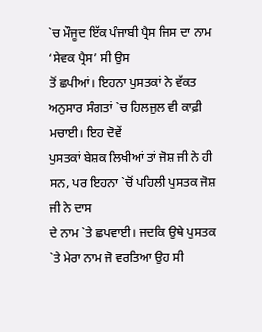`ਚ ਮੌਜੂਦ ਇੱਕ ਪੰਜਾਬੀ ਪ੍ਰੈਸ ਜਿਸ ਦਾ ਨਾਮ ‘ਸੇਵਕ ਪ੍ਰੈਸ’ ਸੀ ਉਸ
ਤੋਂ ਛਪੀਆਂ। ਇਹਨਾ ਪੁਸਤਕਾਂ ਨੇ ਵੱਕਤ ਅਨੁਸਾਰ ਸੰਗਤਾਂ `ਚ ਹਿਲਜੁਲ ਵੀ ਕਾਫ਼ੀ ਮਚਾਈ। ਇਹ ਦੋਵੇਂ
ਪੁਸਤਕਾਂ ਬੇਸ਼ਕ ਲਿਖੀਆਂ ਤਾਂ ਜੋਸ਼ ਜੀ ਨੇ ਹੀ ਸਨ, ਪਰ ਇਹਨਾ `ਚੋਂ ਪਹਿਲੀ ਪੁਸਤਕ ਜੋਸ਼ ਜੀ ਨੇ ਦਾਸ
ਦੇ ਨਾਮ `ਤੇ ਛਪਵਾਈ। ਜਦਕਿ ਉਥੇ ਪੁਸਤਕ `ਤੇ ਮੇਰਾ ਨਾਮ ਜੋ ਵਰਤਿਆ ਉਹ ਸੀ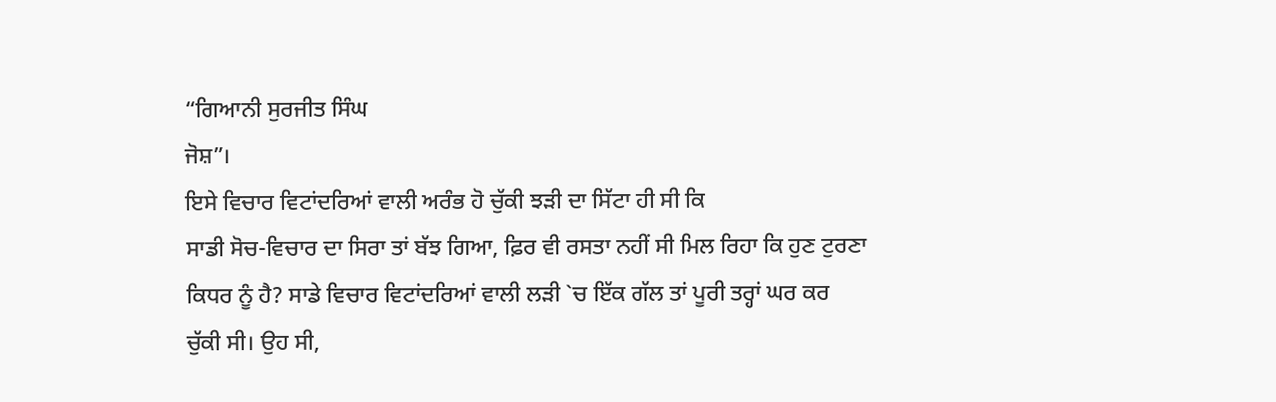“ਗਿਆਨੀ ਸੁਰਜੀਤ ਸਿੰਘ
ਜੋਸ਼”।
ਇਸੇ ਵਿਚਾਰ ਵਿਟਾਂਦਰਿਆਂ ਵਾਲੀ ਅਰੰਭ ਹੋ ਚੁੱਕੀ ਝੜੀ ਦਾ ਸਿੱਟਾ ਹੀ ਸੀ ਕਿ
ਸਾਡੀ ਸੋਚ-ਵਿਚਾਰ ਦਾ ਸਿਰਾ ਤਾਂ ਬੱਝ ਗਿਆ, ਫ਼ਿਰ ਵੀ ਰਸਤਾ ਨਹੀਂ ਸੀ ਮਿਲ ਰਿਹਾ ਕਿ ਹੁਣ ਟੁਰਣਾ
ਕਿਧਰ ਨੂੰ ਹੈ? ਸਾਡੇ ਵਿਚਾਰ ਵਿਟਾਂਦਰਿਆਂ ਵਾਲੀ ਲੜੀ `ਚ ਇੱਕ ਗੱਲ ਤਾਂ ਪੂਰੀ ਤਰ੍ਹਾਂ ਘਰ ਕਰ
ਚੁੱਕੀ ਸੀ। ਉਹ ਸੀ,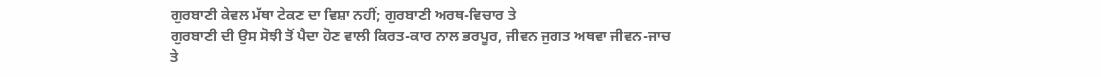ਗੁਰਬਾਣੀ ਕੇਵਲ ਮੱਥਾ ਟੇਕਣ ਦਾ ਵਿਸ਼ਾ ਨਹੀਂ; ਗੁਰਬਾਣੀ ਅਰਥ-ਵਿਚਾਰ ਤੇ
ਗੁਰਬਾਣੀ ਦੀ ਉਸ ਸੋਝੀ ਤੋਂ ਪੈਦਾ ਹੋਣ ਵਾਲੀ ਕਿਰਤ-ਕਾਰ ਨਾਲ ਭਰਪੂਰ, ਜੀਵਨ ਜੁਗਤ ਅਥਵਾ ਜੀਵਨ-ਜਾਚ
ਤੇ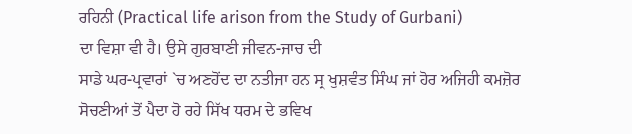ਰਹਿਨੀ (Practical life arison from the Study of Gurbani)
ਦਾ ਵਿਸ਼ਾ ਵੀ ਹੈ। ਉਸੇ ਗੁਰਬਾਣੀ ਜੀਵਨ-ਜਾਚ ਦੀ
ਸਾਡੇ ਘਰ-ਪ੍ਰਵਾਰਾਂ `ਚ ਅਣਹੋਂਦ ਦਾ ਨਤੀਜਾ ਹਨ ਸ੍ਰ ਖੁਸ਼ਵੰਤ ਸਿੰਘ ਜਾਂ ਹੋਰ ਅਜਿਹੀ ਕਮਜ਼ੋਰ
ਸੋਚਣੀਆਂ ਤੋਂ ਪੈਦਾ ਹੋ ਰਹੇ ਸਿੱਖ ਧਰਮ ਦੇ ਭਵਿਖ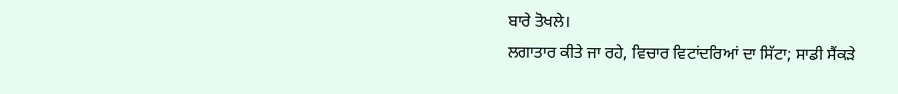ਬਾਰੇ ਤੋਖਲੇ।
ਲਗਾਤਾਰ ਕੀਤੇ ਜਾ ਰਹੇ, ਵਿਚਾਰ ਵਿਟਾਂਦਰਿਆਂ ਦਾ ਸਿੱਟਾ; ਸਾਡੀ ਸੈਂਕੜੇ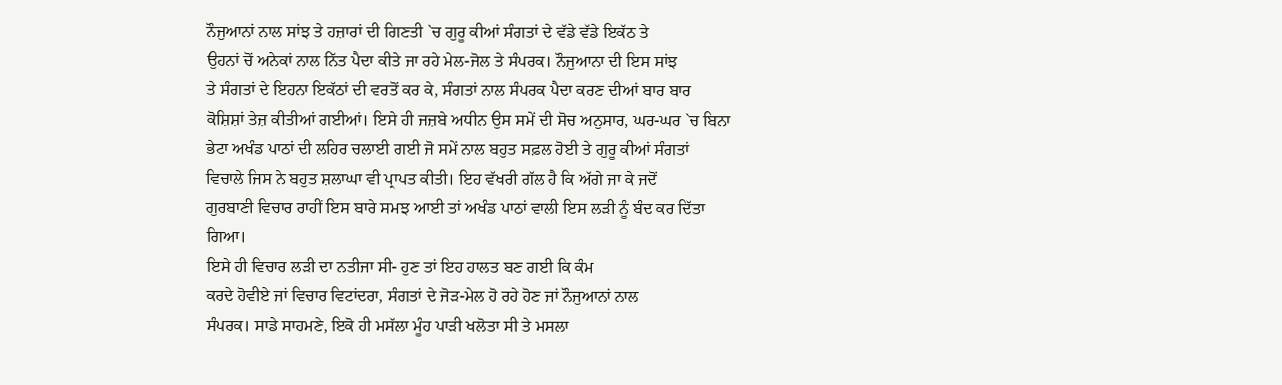ਨੌਜੁਆਨਾਂ ਨਾਲ ਸਾਂਝ ਤੇ ਹਜ਼ਾਰਾਂ ਦੀ ਗਿਣਤੀ `ਚ ਗੁਰੂ ਕੀਆਂ ਸੰਗਤਾਂ ਦੇ ਵੱਡੇ ਵੱਡੇ ਇਕੱਠ ਤੇ
ਉਹਨਾਂ ਚੋਂ ਅਨੇਕਾਂ ਨਾਲ ਨਿੱਤ ਪੈਦਾ ਕੀਤੇ ਜਾ ਰਹੇ ਮੇਲ-ਜੋਲ ਤੇ ਸੰਪਰਕ। ਨੌਜੁਆਨਾ ਦੀ ਇਸ ਸਾਂਝ
ਤੇ ਸੰਗਤਾਂ ਦੇ ਇਹਨਾ ਇਕੱਠਾਂ ਦੀ ਵਰਤੋਂ ਕਰ ਕੇ, ਸੰਗਤਾਂ ਨਾਲ ਸੰਪਰਕ ਪੈਦਾ ਕਰਣ ਦੀਆਂ ਬਾਰ ਬਾਰ
ਕੋਸ਼ਿਸ਼ਾਂ ਤੇਜ਼ ਕੀਤੀਆਂ ਗਈਆਂ। ਇਸੇ ਹੀ ਜਜ਼ਬੇ ਅਧੀਨ ਉਸ ਸਮੇਂ ਦੀ ਸੋਚ ਅਨੁਸਾਰ, ਘਰ-ਘਰ `ਚ ਬਿਨਾ
ਭੇਟਾ ਅਖੰਡ ਪਾਠਾਂ ਦੀ ਲਹਿਰ ਚਲਾਈ ਗਈ ਜੋ ਸਮੇਂ ਨਾਲ ਬਹੁਤ ਸਫ਼ਲ ਹੋਈ ਤੇ ਗੁਰੂ ਕੀਆਂ ਸੰਗਤਾਂ
ਵਿਚਾਲੇ ਜਿਸ ਨੇ ਬਹੁਤ ਸ਼ਲਾਘਾ ਵੀ ਪ੍ਰਾਪਤ ਕੀਤੀ। ਇਹ ਵੱਖਰੀ ਗੱਲ ਹੈ ਕਿ ਅੱਗੇ ਜਾ ਕੇ ਜਦੋਂ
ਗੁਰਬਾਣੀ ਵਿਚਾਰ ਰਾਹੀਂ ਇਸ ਬਾਰੇ ਸਮਝ ਆਈ ਤਾਂ ਅਖੰਡ ਪਾਠਾਂ ਵਾਲੀ ਇਸ ਲੜੀ ਨੂੰ ਬੰਦ ਕਰ ਦਿੱਤਾ
ਗਿਆ।
ਇਸੇ ਹੀ ਵਿਚਾਰ ਲੜੀ ਦਾ ਨਤੀਜਾ ਸੀ- ਹੁਣ ਤਾਂ ਇਹ ਹਾਲਤ ਬਣ ਗਈ ਕਿ ਕੰਮ
ਕਰਦੇ ਹੋਵੀਏ ਜਾਂ ਵਿਚਾਰ ਵਿਟਾਂਦਰਾ, ਸੰਗਤਾਂ ਦੇ ਜੋੜ-ਮੇਲ ਹੋ ਰਹੇ ਹੋਣ ਜਾਂ ਨੌਜੁਆਨਾਂ ਨਾਲ
ਸੰਪਰਕ। ਸਾਡੇ ਸਾਹਮਣੇ, ਇਕੋ ਹੀ ਮਸੱਲਾ ਮੂੰਹ ਪਾੜੀ ਖਲੋਤਾ ਸੀ ਤੇ ਮਸਲਾ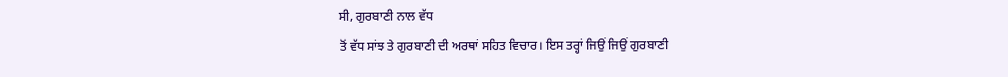ਸੀ, ਗੁਰਬਾਣੀ ਨਾਲ ਵੱਧ
ਤੋਂ ਵੱਧ ਸਾਂਝ ਤੇ ਗੁਰਬਾਣੀ ਦੀ ਅਰਥਾਂ ਸਹਿਤ ਵਿਚਾਰ। ਇਸ ਤਰ੍ਹਾਂ ਜਿਉਂ ਜਿਉਂ ਗੁਰਬਾਣੀ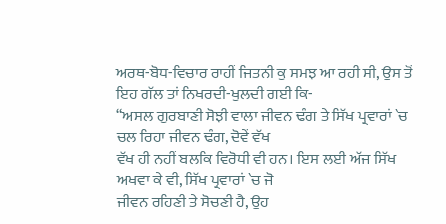ਅਰਥ-ਬੋਧ-ਵਿਚਾਰ ਰਾਹੀਂ ਜਿਤਨੀ ਕੁ ਸਮਝ ਆ ਰਹੀ ਸੀ, ਉਸ ਤੋਂ ਇਹ ਗੱਲ ਤਾਂ ਨਿਖਰਦੀ-ਖੁਲਦੀ ਗਈ ਕਿ-
“ਅਸਲ ਗੁਰਬਾਣੀ ਸੋਝੀ ਵਾਲਾ ਜੀਵਨ ਢੰਗ ਤੇ ਸਿੱਖ ਪ੍ਰਵਾਰਾਂ `ਚ ਚਲ ਰਿਹਾ ਜੀਵਨ ਢੰਗ, ਦੋਵੇਂ ਵੱਖ
ਵੱਖ ਹੀ ਨਹੀਂ ਬਲਕਿ ਵਿਰੋਧੀ ਵੀ ਹਨ। ਇਸ ਲਈ ਅੱਜ ਸਿੱਖ ਅਖਵਾ ਕੇ ਵੀ, ਸਿੱਖ ਪ੍ਰਵਾਰਾਂ `ਚ ਜੋ
ਜੀਵਨ ਰਹਿਣੀ ਤੇ ਸੋਚਣੀ ਹੈ, ਉਹ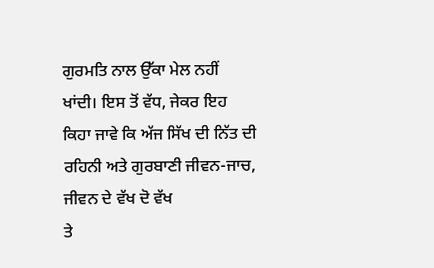ਗੁਰਮਤਿ ਨਾਲ ਉੱਕਾ ਮੇਲ ਨਹੀਂ ਖਾਂਦੀ। ਇਸ ਤੋਂ ਵੱਧ, ਜੇਕਰ ਇਹ
ਕਿਹਾ ਜਾਵੇ ਕਿ ਅੱਜ ਸਿੱਖ ਦੀ ਨਿੱਤ ਦੀ ਰਹਿਨੀ ਅਤੇ ਗੁਰਬਾਣੀ ਜੀਵਨ-ਜਾਚ, ਜੀਵਨ ਦੇ ਵੱਖ ਦੋ ਵੱਖ
ਤੇ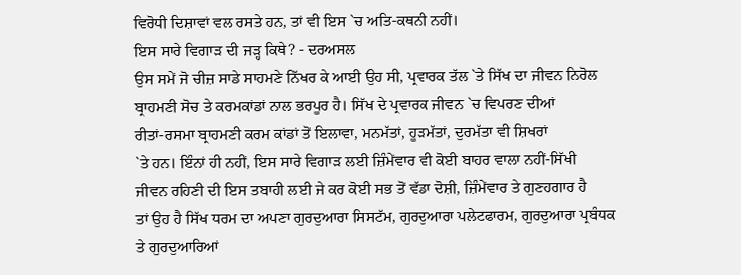ਵਿਰੋਧੀ ਦਿਸ਼ਾਵਾਂ ਵਲ ਰਸਤੇ ਹਨ, ਤਾਂ ਵੀ ਇਸ `ਚ ਅਤਿ-ਕਥਨੀ ਨਹੀਂ।
ਇਸ ਸਾਰੇ ਵਿਗਾੜ ਦੀ ਜੜ੍ਹ ਕਿਥੇ? - ਦਰਅਸਲ
ਉਸ ਸਮੇਂ ਜੋ ਚੀਜ਼ ਸਾਡੇ ਸਾਹਮਣੇ ਨਿੱਖਰ ਕੇ ਆਈ ਉਹ ਸੀ, ਪ੍ਰਵਾਰਕ ਤੱਲ `ਤੇ ਸਿੱਖ ਦਾ ਜੀਵਨ ਨਿਰੋਲ
ਬ੍ਰਾਹਮਣੀ ਸੋਚ ਤੇ ਕਰਮਕਾਂਡਾਂ ਨਾਲ ਭਰਪੂਰ ਹੈ। ਸਿੱਖ ਦੇ ਪ੍ਰਵਾਰਕ ਜੀਵਨ `ਚ ਵਿਪਰਣ ਦੀਆਂ
ਰੀਤਾਂ-ਰਸਮਾ ਬ੍ਰਾਹਮਣੀ ਕਰਮ ਕਾਂਡਾਂ ਤੋਂ ਇਲਾਵਾ, ਮਨਮੱਤਾਂ, ਹੂੜਮੱਤਾਂ, ਦੁਰਮੱਤਾ ਵੀ ਸ਼ਿਖਰਾਂ
`ਤੇ ਹਨ। ਇੰਨਾਂ ਹੀ ਨਹੀਂ, ਇਸ ਸਾਰੇ ਵਿਗਾੜ ਲਈ ਜ਼ਿੰਮੇਂਵਾਰ ਵੀ ਕੋਈ ਬਾਹਰ ਵਾਲਾ ਨਹੀਂ-ਸਿੱਖੀ
ਜੀਵਨ ਰਹਿਣੀ ਦੀ ਇਸ ਤਬਾਹੀ ਲਈ ਜੇ ਕਰ ਕੋਈ ਸਭ ਤੋਂ ਵੱਡਾ ਦੋਸ਼ੀ, ਜ਼ਿੰਮੇਂਵਾਰ ਤੇ ਗੁਣਹਗਾਰ ਹੈ
ਤਾਂ ਉਹ ਹੈ ਸਿੱਖ ਧਰਮ ਦਾ ਅਪਣਾ ਗੁਰਦੁਆਰਾ ਸਿਸਟੱਮ, ਗੁਰਦੁਆਰਾ ਪਲੇਟਫਾਰਮ, ਗੁਰਦੁਆਰਾ ਪ੍ਰਬੰਧਕ
ਤੇ ਗੁਰਦੁਆਰਿਆਂ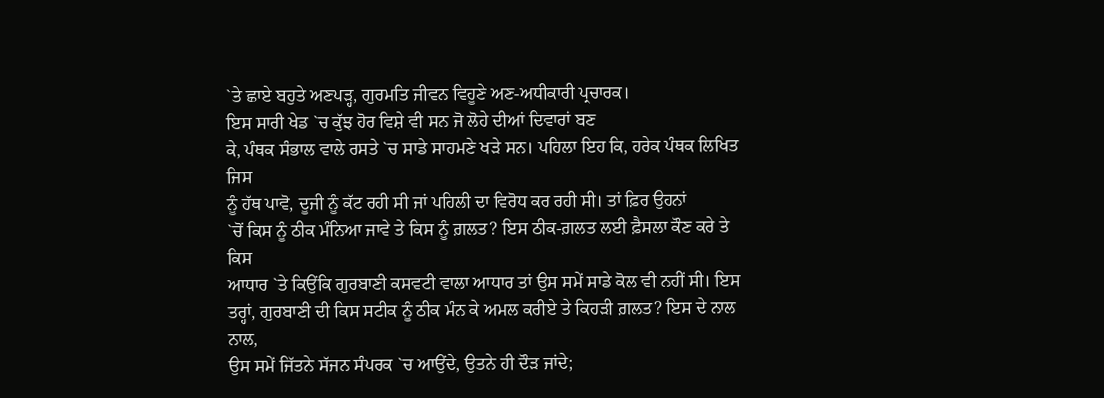`ਤੇ ਛਾਏ ਬਹੁਤੇ ਅਣਪੜ੍ਹ, ਗੁਰਮਤਿ ਜੀਵਨ ਵਿਹੂਣੇ ਅਣ-ਅਧੀਕਾਰੀ ਪ੍ਰਚਾਰਕ।
ਇਸ ਸਾਰੀ ਖੇਡ `ਚ ਕੁੱਝ ਹੋਰ ਵਿਸ਼ੇ ਵੀ ਸਨ ਜੋ ਲੋਹੇ ਦੀਆਂ ਦਿਵਾਰਾਂ ਬਣ
ਕੇ, ਪੰਥਕ ਸੰਭਾਲ ਵਾਲੇ ਰਸਤੇ `ਚ ਸਾਡੇ ਸਾਹਮਣੇ ਖੜੇ ਸਨ। ਪਹਿਲਾ ਇਹ ਕਿ, ਹਰੇਕ ਪੰਥਕ ਲਿਖਿਤ ਜਿਸ
ਨੂੰ ਹੱਥ ਪਾਵੋ, ਦੂਜੀ ਨੂੰ ਕੱਟ ਰਹੀ ਸੀ ਜਾਂ ਪਹਿਲੀ ਦਾ ਵਿਰੋਧ ਕਰ ਰਹੀ ਸੀ। ਤਾਂ ਫ਼ਿਰ ਉਹਨਾਂ
`ਚੋਂ ਕਿਸ ਨੂੰ ਠੀਕ ਮੰਨਿਆ ਜਾਵੇ ਤੇ ਕਿਸ ਨੂੰ ਗ਼ਲਤ? ਇਸ ਠੀਕ-ਗ਼ਲਤ ਲਈ ਫ਼ੈਸਲਾ ਕੌਣ ਕਰੇ ਤੇ ਕਿਸ
ਆਧਾਰ `ਤੇ ਕਿਉਂਕਿ ਗੁਰਬਾਣੀ ਕਸਵਟੀ ਵਾਲਾ ਆਧਾਰ ਤਾਂ ਉਸ ਸਮੇਂ ਸਾਡੇ ਕੋਲ ਵੀ ਨਹੀਂ ਸੀ। ਇਸ
ਤਰ੍ਹਾਂ, ਗੁਰਬਾਣੀ ਦੀ ਕਿਸ ਸਟੀਕ ਨੂੰ ਠੀਕ ਮੰਨ ਕੇ ਅਮਲ ਕਰੀਏ ਤੇ ਕਿਹੜੀ ਗ਼ਲਤ? ਇਸ ਦੇ ਨਾਲ ਨਾਲ,
ਉਸ ਸਮੇਂ ਜਿੱਤਨੇ ਸੱਜਨ ਸੰਪਰਕ `ਚ ਆਉਂਦੇ, ਉਤਨੇ ਹੀ ਦੌੜ ਜਾਂਦੇ;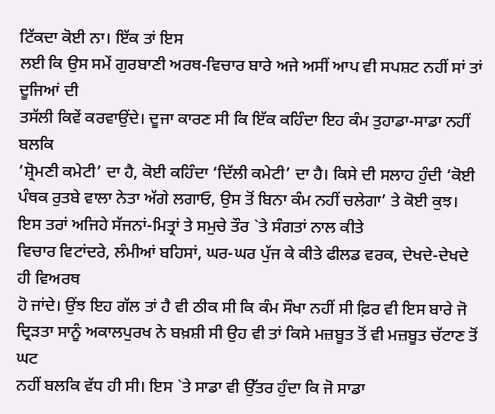ਟਿੱਕਦਾ ਕੋਈ ਨਾ। ਇੱਕ ਤਾਂ ਇਸ
ਲਈ ਕਿ ਉਸ ਸਮੇਂ ਗੁਰਬਾਣੀ ਅਰਥ-ਵਿਚਾਰ ਬਾਰੇ ਅਜੇ ਅਸੀਂ ਆਪ ਵੀ ਸਪਸ਼ਟ ਨਹੀਂ ਸਾਂ ਤਾਂ ਦੂਜਿਆਂ ਦੀ
ਤਸੱਲੀ ਕਿਵੇਂ ਕਰਵਾਉਂਦੇ। ਦੂਜਾ ਕਾਰਣ ਸੀ ਕਿ ਇੱਕ ਕਹਿੰਦਾ ਇਹ ਕੰਮ ਤੁਹਾਡਾ-ਸਾਡਾ ਨਹੀਂ ਬਲਕਿ
‘ਸ਼੍ਰੋਮਣੀ ਕਮੇਟੀ’ ਦਾ ਹੈ, ਕੋਈ ਕਹਿੰਦਾ ‘ਦਿੱਲੀ ਕਮੇਟੀ’ ਦਾ ਹੈ। ਕਿਸੇ ਦੀ ਸਲਾਹ ਹੁੰਦੀ ‘ਕੋਈ
ਪੰਥਕ ਰੁਤਬੇ ਵਾਲਾ ਨੇਤਾ ਅੱਗੇ ਲਗਾਓ, ਉਸ ਤੋਂ ਬਿਨਾ ਕੰਮ ਨਹੀਂ ਚਲੇਗਾ’ ਤੇ ਕੋਈ ਕੁਝ।
ਇਸ ਤਰਾਂ ਅਜਿਹੇ ਸੱਜਨਾਂ-ਮਿਤ੍ਰਾਂ ਤੇ ਸਮੁਚੇ ਤੌਰ `ਤੇ ਸੰਗਤਾਂ ਨਾਲ ਕੀਤੇ
ਵਿਚਾਰ ਵਿਟਾਂਦਰੇ, ਲੰਮੀਆਂ ਬਹਿਸਾਂ, ਘਰ-ਘਰ ਪੁੱਜ ਕੇ ਕੀਤੇ ਫੀਲਡ ਵਰਕ, ਦੇਖਦੇ-ਦੇਖਦੇ ਹੀ ਵਿਅਰਥ
ਹੋ ਜਾਂਦੇ। ਉਂਝ ਇਹ ਗੱਲ ਤਾਂ ਹੈ ਵੀ ਠੀਕ ਸੀ ਕਿ ਕੰਮ ਸੌਖਾ ਨਹੀਂ ਸੀ ਫ਼ਿਰ ਵੀ ਇਸ ਬਾਰੇ ਜੋ
ਦ੍ਰਿੜਤਾ ਸਾਨੂੰ ਅਕਾਲਪੁਰਖ ਨੇ ਬਖ਼ਸ਼ੀ ਸੀ ਉਹ ਵੀ ਤਾਂ ਕਿਸੇ ਮਜ਼ਬੂਤ ਤੋਂ ਵੀ ਮਜ਼ਬੂਤ ਚੱਟਾਣ ਤੋਂ ਘਟ
ਨਹੀਂ ਬਲਕਿ ਵੱਧ ਹੀ ਸੀ। ਇਸ `ਤੇ ਸਾਡਾ ਵੀ ਉੱਤਰ ਹੁੰਦਾ ਕਿ ਜੋ ਸਾਡਾ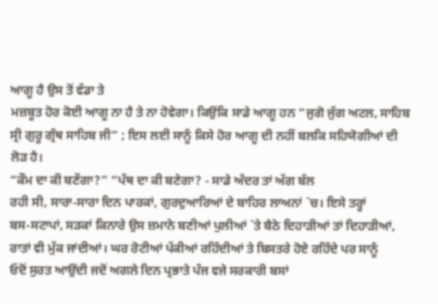ਆਗੂ ਹੈ ਉਸ ਤੋਂ ਵੱਡਾ ਤੇ
ਮਜ਼ਬੂਤ ਹੋਰ ਕੋਈ ਆਗੂ ਨਾ ਹੈ ਤੇ ਨਾ ਹੋਵੇਗਾ। ਕਿਉਂਕਿ ਸਾਡੇ ਆਗੂ ਹਨ “ਜੁਗੋ ਜੁੱਗ ਅਟਲ, ਸਾਹਿਬ
ਸ੍ਰੀ ਗੁਰੂ ਗ੍ਰੰਥ ਸਾਹਿਬ ਜੀ” ; ਇਸ ਲਈ ਸਾਨੂੰ ਕਿਸੇ ਹੋਰ ਆਗੂ ਦੀ ਨਹੀਂ ਬਲਕਿ ਸਹਿਯੋਗੀਆਂ ਦੀ
ਲੋੜ ਹੈ।
“ਕੌਮ ਦਾ ਕੀ ਬਣੇਂਗਾ?” “ਪੰਥ ਦਾ ਕੀ ਬਣੇਗਾ? - ਸਾਡੇ ਅੰਦਰ ਤਾਂ ਅੱਗ ਬੱਲ
ਰਹੀ ਸੀ, ਸਾਰਾ-ਸਾਰਾ ਦਿਨ ਪਾਰਕਾਂ, ਗੁਰਦੁਆਰਿਆਂ ਦੇ ਬਾਹਿਰ ਲਾਅਨਾਂ `ਚ। ਇਸੇ ਤਰ੍ਹਾਂ
ਬਸ-ਸਟਾਪਾਂ, ਸੜਕਾਂ ਕਿਨਾਰੇ ਉਸ ਜ਼ਮਾਨੇ ਬਣੀਆਂ ਪੁਲੀਆਂ `ਤੇ ਬੈਠੇ ਦਿਹਾੜੀਆਂ ਤਾਂ ਦਿਹਾੜੀਆਂ,
ਰਾਤਾਂ ਵੀ ਮੁੱਕ ਜਾਂਦੀਆਂ। ਘਰ ਰੋਟੀਆਂ ਪੱਕੀਆਂ ਰਹਿੰਦੀਆਂ ਤੇ ਬਿਸਤਰੇ ਹੋਏ ਰਹਿੰਦੇ ਪਰ ਸਾਨੂੰ
ਓਦੋਂ ਸੁਰਤ ਆਉਂਦੀ ਜਦੋਂ ਅਗਲੇ ਦਿਨ ਪ੍ਰਭਾਤੇ ਪੰਜ ਵਜੇ ਸਰਕਾਰੀ ਬਸਾਂ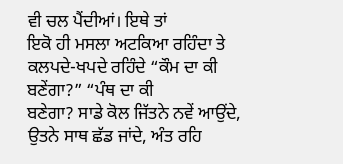ਵੀ ਚਲ ਪੈਂਦੀਆਂ। ਇਥੇ ਤਾਂ
ਇਕੋ ਹੀ ਮਸਲਾ ਅਟਕਿਆ ਰਹਿੰਦਾ ਤੇ ਕਲਪਦੇ-ਖਪਦੇ ਰਹਿੰਦੇ “ਕੌਮ ਦਾ ਕੀ ਬਣੇਂਗਾ?” “ਪੰਥ ਦਾ ਕੀ
ਬਣੇਗਾ? ਸਾਡੇ ਕੋਲ ਜਿੱਤਨੇ ਨਵੇਂ ਆਉਂਦੇ, ਉਤਨੇ ਸਾਥ ਛੱਡ ਜਾਂਦੇ, ਅੰਤ ਰਹਿ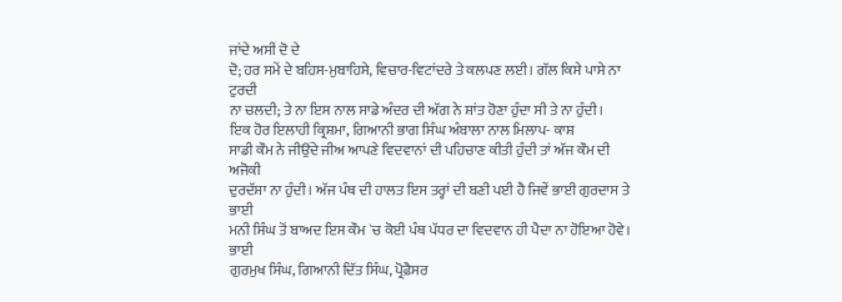ਜਾਂਦੇ ਅਸੀਂ ਦੋ ਦੇ
ਦੋ; ਹਰ ਸਮੇਂ ਦੇ ਬਹਿਸ-ਮੁਬਾਹਿਸੇ, ਵਿਚਾਰ-ਵਿਟਾਂਦਰੇ ਤੇ ਕਲਪਣ ਲਈ। ਗੱਲ ਕਿਸੇ ਪਾਸੇ ਨਾ ਟੁਰਦੀ
ਨਾ ਚਲਦੀ; ਤੇ ਨਾ ਇਸ ਨਾਲ ਸਾਡੇ ਅੰਦਰ ਦੀ ਅੱਗ ਨੇ ਸ਼ਾਂਤ ਹੋਣਾ ਹੁੰਦਾ ਸੀ ਤੇ ਨਾ ਹੁੰਦੀ।
ਇਕ ਹੋਰ ਇਲਾਹੀ ਕ੍ਰਿਸ਼ਮਾ, ਗਿਆਨੀ ਭਾਗ ਸਿੰਘ ਅੰਬਾਲਾ ਨਾਲ ਮਿਲਾਪ- ਕਾਸ਼
ਸਾਡੀ ਕੌਮ ਨੇ ਜੀਉਂਦੇ ਜੀਅ ਆਪਣੇ ਵਿਦਵਾਨਾਂ ਦੀ ਪਹਿਚਾਣ ਕੀਤੀ ਹੁੰਦੀ ਤਾਂ ਅੱਜ ਕੌਮ ਦੀ ਅਜੋਕੀ
ਦੁਰਦੱਸ਼ਾ ਨਾ ਹੁੰਦੀ। ਅੱਜ ਪੰਥ ਦੀ ਹਾਲਤ ਇਸ ਤਰ੍ਹਾਂ ਦੀ ਬਣੀ ਪਈ ਹੈ ਜਿਵੇਂ ਭਾਈ ਗੁਰਦਾਸ ਤੇ ਭਾਈ
ਮਨੀ ਸਿੰਘ ਤੋਂ ਬਾਅਦ ਇਸ ਕੌਮ `ਚ ਕੋਈ ਪੰਥ ਪੱਧਰ ਦਾ ਵਿਦਵਾਨ ਹੀ ਪੈਦਾ ਨਾ ਹੋਇਆ ਹੋਵੇ। ਭਾਈ
ਗੁਰਮੁਖ ਸਿੰਘ, ਗਿਆਨੀ ਦਿੱਤ ਸਿੰਘ, ਪ੍ਰੋਫ਼ੈਸਰ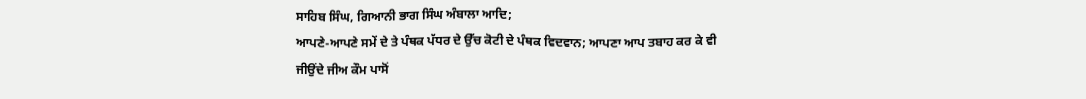ਸਾਹਿਬ ਸਿੰਘ, ਗਿਆਨੀ ਭਾਗ ਸਿੰਘ ਅੰਬਾਲਾ ਆਦਿ;
ਆਪਣੇ-ਆਪਣੇ ਸਮੇਂ ਦੇ ਤੇ ਪੰਥਕ ਪੱਧਰ ਦੇ ਉੱਚ ਕੋਟੀ ਦੇ ਪੰਥਕ ਵਿਦਵਾਨ; ਆਪਣਾ ਆਪ ਤਬਾਹ ਕਰ ਕੇ ਵੀ
ਜੀਉਂਦੇ ਜੀਅ ਕੌਮ ਪਾਸੋਂ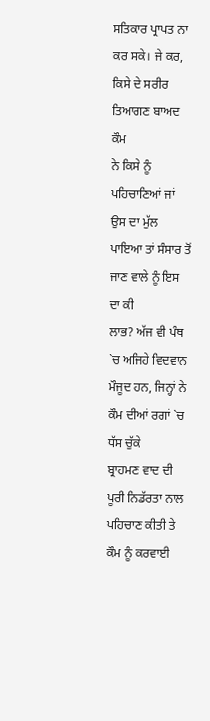ਸਤਿਕਾਰ ਪ੍ਰਾਪਤ ਨਾ ਕਰ ਸਕੇ। ਜੇ ਕਰ, ਕਿਸੇ ਦੇ ਸਰੀਰ ਤਿਆਗਣ ਬਾਅਦ ਕੌਮ
ਨੇ ਕਿਸੇ ਨੂੰ ਪਹਿਚਾਣਿਆਂ ਜਾਂ ਉਸ ਦਾ ਮੁੱਲ ਪਾਇਆ ਤਾਂ ਸੰਸਾਰ ਤੋਂ ਜਾਣ ਵਾਲੇ ਨੂੰ ਇਸ ਦਾ ਕੀ
ਲਾਭ? ਅੱਜ ਵੀ ਪੰਥ `ਚ ਅਜਿਹੇ ਵਿਦਵਾਨ ਮੌਜੂਦ ਹਨ, ਜਿਨ੍ਹਾਂ ਨੇ ਕੌਮ ਦੀਆਂ ਰਗਾਂ `ਚ ਧੱਸ ਚੁੱਕੇ
ਬ੍ਰਾਹਮਣ ਵਾਦ ਦੀ ਪੂਰੀ ਨਿਡੱਰਤਾ ਨਾਲ ਪਹਿਚਾਣ ਕੀਤੀ ਤੇ ਕੌਮ ਨੂੰ ਕਰਵਾਈ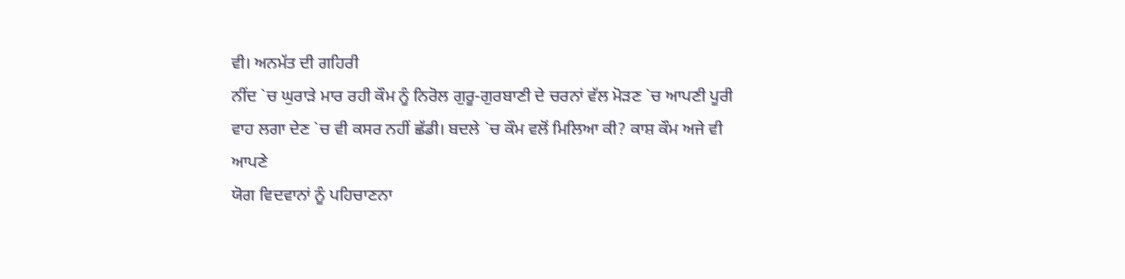ਵੀ। ਅਨਮੱਤ ਦੀ ਗਹਿਰੀ
ਨੀਂਦ `ਚ ਘੁਰਾੜੇ ਮਾਰ ਰਹੀ ਕੌਮ ਨੂੰ ਨਿਰੋਲ ਗੁਰੂ-ਗੁਰਬਾਣੀ ਦੇ ਚਰਨਾਂ ਵੱਲ ਮੋੜਣ `ਚ ਆਪਣੀ ਪੂਰੀ
ਵਾਹ ਲਗਾ ਦੇਣ `ਚ ਵੀ ਕਸਰ ਨਹੀਂ ਛੱਡੀ। ਬਦਲੇ `ਚ ਕੌਮ ਵਲੋਂ ਮਿਲਿਆ ਕੀ? ਕਾਸ਼ ਕੌਮ ਅਜੇ ਵੀ ਆਪਣੇ
ਯੋਗ ਵਿਦਵਾਨਾਂ ਨੂੰ ਪਹਿਚਾਣਨਾ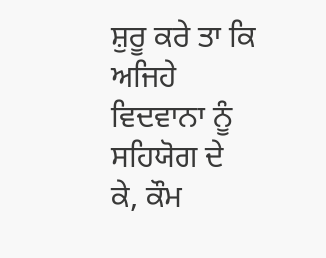ਸ਼ੁਰੂ ਕਰੇ ਤਾ ਕਿ ਅਜਿਹੇ ਵਿਦਵਾਨਾ ਨੂੰ ਸਹਿਯੋਗ ਦੇ ਕੇ, ਕੌਮ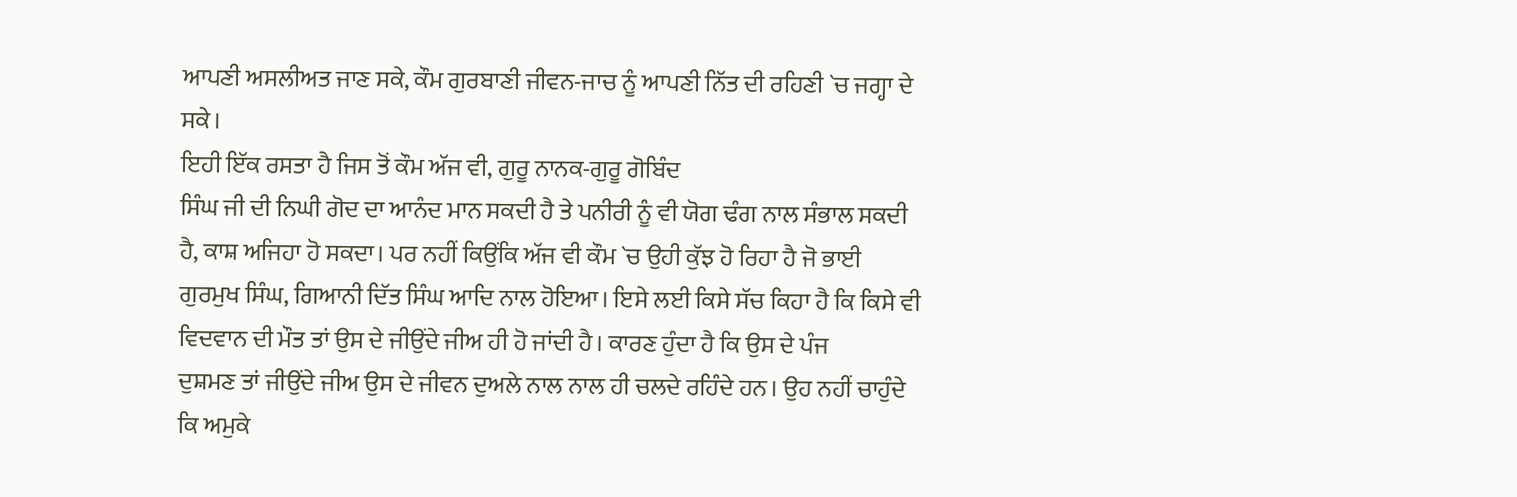ਆਪਣੀ ਅਸਲੀਅਤ ਜਾਣ ਸਕੇ, ਕੌਮ ਗੁਰਬਾਣੀ ਜੀਵਨ-ਜਾਚ ਨੂੰ ਆਪਣੀ ਨਿੱਤ ਦੀ ਰਹਿਣੀ `ਚ ਜਗ੍ਹਾ ਦੇ
ਸਕੇ।
ਇਹੀ ਇੱਕ ਰਸਤਾ ਹੈ ਜਿਸ ਤੋਂ ਕੌਮ ਅੱਜ ਵੀ, ਗੁਰੂ ਨਾਨਕ-ਗੁਰੂ ਗੋਬਿੰਦ
ਸਿੰਘ ਜੀ ਦੀ ਨਿਘੀ ਗੋਦ ਦਾ ਆਨੰਦ ਮਾਨ ਸਕਦੀ ਹੈ ਤੇ ਪਨੀਰੀ ਨੂੰ ਵੀ ਯੋਗ ਢੰਗ ਨਾਲ ਸੰਭਾਲ ਸਕਦੀ
ਹੈ, ਕਾਸ਼ ਅਜਿਹਾ ਹੋ ਸਕਦਾ। ਪਰ ਨਹੀਂ ਕਿਉਂਕਿ ਅੱਜ ਵੀ ਕੌਮ `ਚ ਉਹੀ ਕੁੱਝ ਹੋ ਰਿਹਾ ਹੈ ਜੋ ਭਾਈ
ਗੁਰਮੁਖ ਸਿੰਘ, ਗਿਆਨੀ ਦਿੱਤ ਸਿੰਘ ਆਦਿ ਨਾਲ ਹੋਇਆ। ਇਸੇ ਲਈ ਕਿਸੇ ਸੱਚ ਕਿਹਾ ਹੈ ਕਿ ਕਿਸੇ ਵੀ
ਵਿਦਵਾਨ ਦੀ ਮੌਤ ਤਾਂ ਉਸ ਦੇ ਜੀਉਂਦੇ ਜੀਅ ਹੀ ਹੋ ਜਾਂਦੀ ਹੈ। ਕਾਰਣ ਹੁੰਦਾ ਹੈ ਕਿ ਉਸ ਦੇ ਪੰਜ
ਦੁਸ਼ਮਣ ਤਾਂ ਜੀਉਂਦੇ ਜੀਅ ਉਸ ਦੇ ਜੀਵਨ ਦੁਅਲੇ ਨਾਲ ਨਾਲ ਹੀ ਚਲਦੇ ਰਹਿੰਦੇ ਹਨ। ਉਹ ਨਹੀਂ ਚਾਹੁੰਦੇ
ਕਿ ਅਮੁਕੇ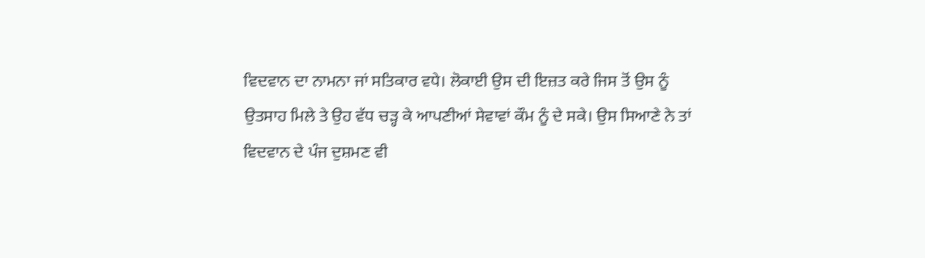ਵਿਦਵਾਨ ਦਾ ਨਾਮਨਾ ਜਾਂ ਸਤਿਕਾਰ ਵਧੇ। ਲੋਕਾਈ ਉਸ ਦੀ ਇਜ਼ਤ ਕਰੇ ਜਿਸ ਤੋਂ ਉਸ ਨੂੰ
ਉਤਸਾਹ ਮਿਲੇ ਤੇ ਉਹ ਵੱਧ ਚੜ੍ਹ ਕੇ ਆਪਣੀਆਂ ਸੇਵਾਵਾਂ ਕੌਮ ਨੂੰ ਦੇ ਸਕੇ। ਉਸ ਸਿਆਣੇ ਨੇ ਤਾਂ
ਵਿਦਵਾਨ ਦੇ ਪੰਜ ਦੁਸ਼ਮਣ ਵੀ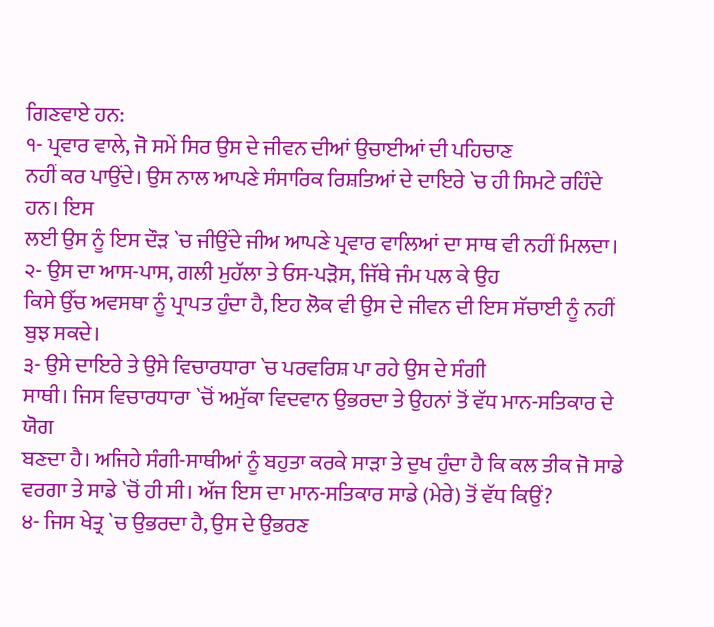ਗਿਣਵਾਏ ਹਨ:
੧- ਪ੍ਰਵਾਰ ਵਾਲੇ, ਜੋ ਸਮੇਂ ਸਿਰ ਉਸ ਦੇ ਜੀਵਨ ਦੀਆਂ ਉਚਾਈਆਂ ਦੀ ਪਹਿਚਾਣ
ਨਹੀਂ ਕਰ ਪਾਉਂਦੇ। ਉਸ ਨਾਲ ਆਪਣੇ ਸੰਸਾਰਿਕ ਰਿਸ਼ਤਿਆਂ ਦੇ ਦਾਇਰੇ `ਚ ਹੀ ਸਿਮਟੇ ਰਹਿੰਦੇ ਹਨ। ਇਸ
ਲਈ ਉਸ ਨੂੰ ਇਸ ਦੌੜ `ਚ ਜੀਉਂਦੇ ਜੀਅ ਆਪਣੇ ਪ੍ਰਵਾਰ ਵਾਲਿਆਂ ਦਾ ਸਾਥ ਵੀ ਨਹੀਂ ਮਿਲਦਾ।
੨- ਉਸ ਦਾ ਆਸ-ਪਾਸ, ਗਲੀ ਮੁਹੱਲਾ ਤੇ ਓਸ-ਪੜੋਸ, ਜਿੱਥੇ ਜੰਮ ਪਲ ਕੇ ਉਹ
ਕਿਸੇ ਉੱਚ ਅਵਸਥਾ ਨੂੰ ਪ੍ਰਾਪਤ ਹੁੰਦਾ ਹੈ, ਇਹ ਲੋਕ ਵੀ ਉਸ ਦੇ ਜੀਵਨ ਦੀ ਇਸ ਸੱਚਾਈ ਨੂੰ ਨਹੀਂ
ਬੁਝ ਸਕਦੇ।
੩- ਉਸੇ ਦਾਇਰੇ ਤੇ ਉਸੇ ਵਿਚਾਰਧਾਰਾ `ਚ ਪਰਵਰਿਸ਼ ਪਾ ਰਹੇ ਉਸ ਦੇ ਸੰਗੀ
ਸਾਥੀ। ਜਿਸ ਵਿਚਾਰਧਾਰਾ `ਚੋਂ ਅਮੁੱਕਾ ਵਿਦਵਾਨ ਉਭਰਦਾ ਤੇ ਉਹਨਾਂ ਤੋਂ ਵੱਧ ਮਾਨ-ਸਤਿਕਾਰ ਦੇ ਯੋਗ
ਬਣਦਾ ਹੈ। ਅਜਿਹੇ ਸੰਗੀ-ਸਾਥੀਆਂ ਨੂੰ ਬਹੁਤਾ ਕਰਕੇ ਸਾੜਾ ਤੇ ਦੁਖ ਹੁੰਦਾ ਹੈ ਕਿ ਕਲ ਤੀਕ ਜੋ ਸਾਡੇ
ਵਰਗਾ ਤੇ ਸਾਡੇ `ਚੋਂ ਹੀ ਸੀ। ਅੱਜ ਇਸ ਦਾ ਮਾਨ-ਸਤਿਕਾਰ ਸਾਡੇ (ਮੇਰੇ) ਤੋਂ ਵੱਧ ਕਿਉਂ?
੪- ਜਿਸ ਖੇਤ੍ਰ `ਚ ਉਭਰਦਾ ਹੈ, ਉਸ ਦੇ ਉਭਰਣ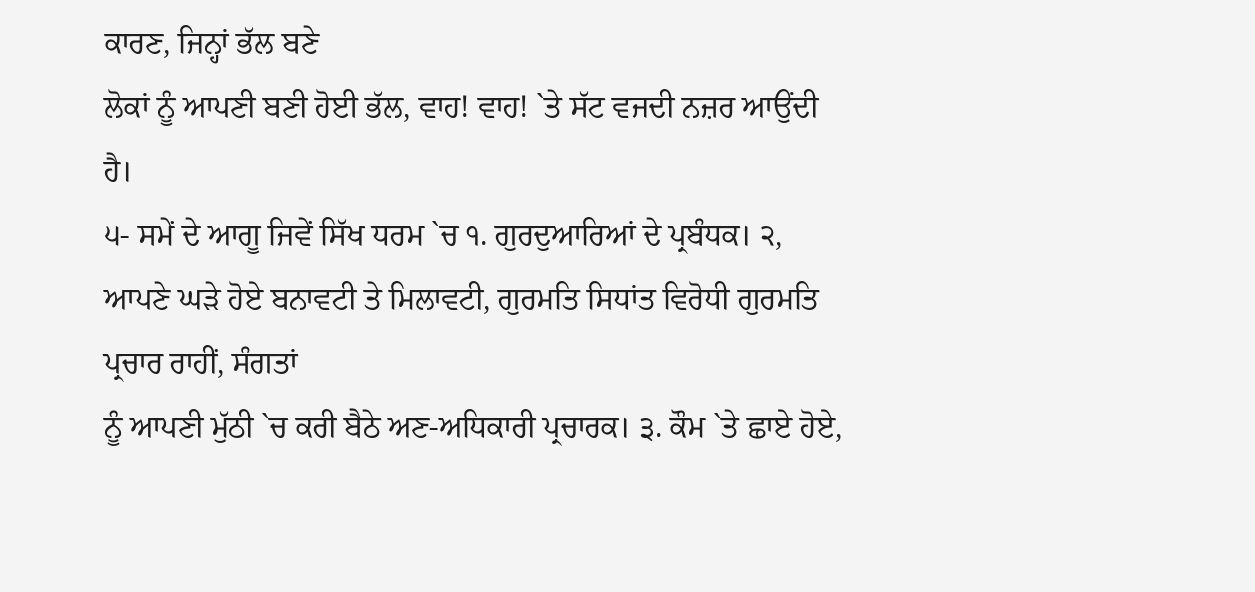ਕਾਰਣ, ਜਿਨ੍ਹਾਂ ਭੱਲ ਬਣੇ
ਲੋਕਾਂ ਨੂੰ ਆਪਣੀ ਬਣੀ ਹੋਈ ਭੱਲ, ਵਾਹ! ਵਾਹ! `ਤੇ ਸੱਟ ਵਜਦੀ ਨਜ਼ਰ ਆਉਂਦੀ ਹੈ।
੫- ਸਮੇਂ ਦੇ ਆਗੂ ਜਿਵੇਂ ਸਿੱਖ ਧਰਮ `ਚ ੧. ਗੁਰਦੁਆਰਿਆਂ ਦੇ ਪ੍ਰਬੰਧਕ। ੨,
ਆਪਣੇ ਘੜੇ ਹੋਏ ਬਨਾਵਟੀ ਤੇ ਮਿਲਾਵਟੀ, ਗੁਰਮਤਿ ਸਿਧਾਂਤ ਵਿਰੋਧੀ ਗੁਰਮਤਿ ਪ੍ਰਚਾਰ ਰਾਹੀਂ, ਸੰਗਤਾਂ
ਨੂੰ ਆਪਣੀ ਮੁੱਠੀ `ਚ ਕਰੀ ਬੈਠੇ ਅਣ-ਅਧਿਕਾਰੀ ਪ੍ਰਚਾਰਕ। ੩. ਕੌਮ `ਤੇ ਛਾਏ ਹੋਏ,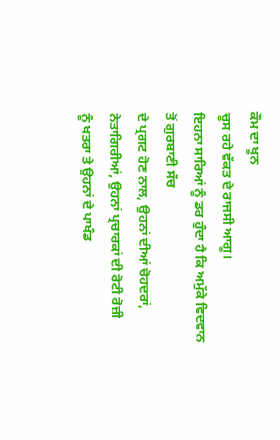ਕੌਮ ਦਾ ਖੂਨ
ਚੂਸ ਰਹੇ ਵੱਕਤ ਦੇ ਰਾਜਸੀ ਆਗੂ।
ਇਹਨਾ ਸਾਰਿਆਂ ਨੂੰ ਡਰ ਹੁੰਦਾ ਹੈ ਕਿ ਅਮੁੱਕੇ ਵਿਦਵਾਨ ਤੋਂ ਗੁਰਬਾਣੀ ਸੱਚ
ਦੇ ਪ੍ਰਗਟ ਹੋਣ ਨਾਲ, ਉਹਨਾਂ ਦੀਆਂ ਚੋਹਦਰਾਂ, ਨੇਤਾਗਿਰੀਆਂ, ਉਹਨਾਂ ਪ੍ਰਚਾਰਕਾਂ ਦੀ ਰੋਟੀ ਰੋਜ਼ੀ
ਨੂੰ ਖਤਰਾ ਤੇ ਉਹਨਾਂ ਦੇ ਪਾਖੰਡ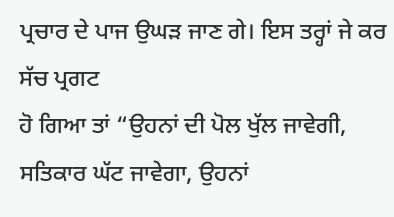ਪ੍ਰਚਾਰ ਦੇ ਪਾਜ ਉਘੜ ਜਾਣ ਗੇ। ਇਸ ਤਰ੍ਹਾਂ ਜੇ ਕਰ ਸੱਚ ਪ੍ਰਗਟ
ਹੋ ਗਿਆ ਤਾਂ “ਉਹਨਾਂ ਦੀ ਪੋਲ ਖੁੱਲ ਜਾਵੇਗੀ, ਸਤਿਕਾਰ ਘੱਟ ਜਾਵੇਗਾ, ਉਹਨਾਂ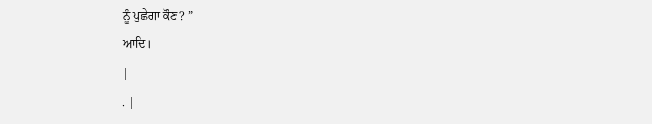ਨੂੰ ਪੁਛੇਗਾ ਕੌਣ? ”
ਆਦਿ।
|
. |